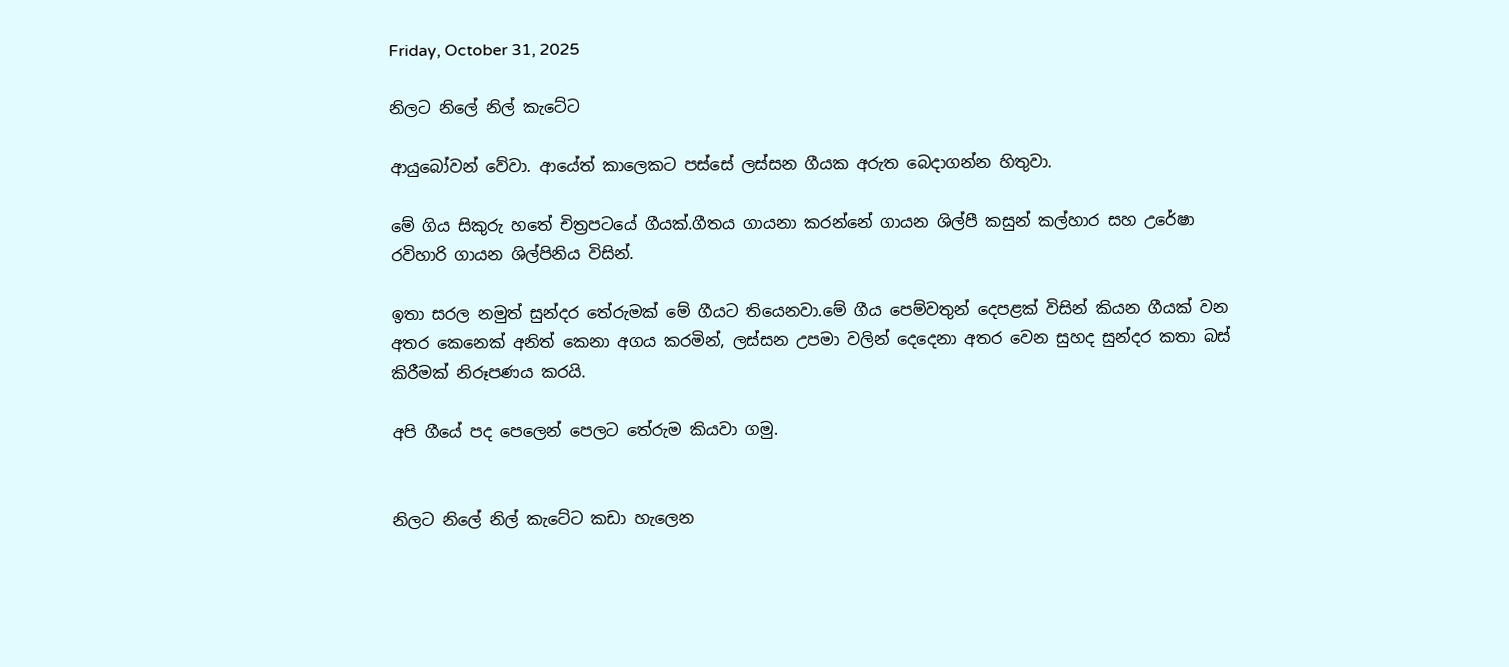Friday, October 31, 2025

නිලට නිලේ නිල් කැටේට

ආයුබෝවන් වේවා. ආයේත් කාලෙකට පස්සේ ලස්සන ගීයක අරුත බෙදාගන්න හිතුවා.

මේ ගිය සිකුරු හතේ චිත්‍රපටයේ ගීයක්.ගීතය ගායනා කරන්නේ ගායන ශිල්පී කසුන් කල්හාර සහ උරේෂා රවිහාරි ගායන ශිල්පිනිය විසින්.

ඉතා සරල නමුත් සුන්දර තේරුමක් මේ ගීයට තියෙනවා.මේ ගීය පෙම්වතුන් දෙපළක් විසින් කියන ගීයක් වන අතර කෙනෙක් අනිත් කෙනා අගය කරමින්, ලස්සන උපමා වලින් දෙදෙනා අතර වෙන සුහද සුන්දර කතා බස් කිරීමක් නිරූපණය කරයි.

අපි ගීයේ පද පෙලෙන් පෙලට තේරුම කියවා ගමු.


නිලට නිලේ නිල් කැටේට කඩා හැලෙන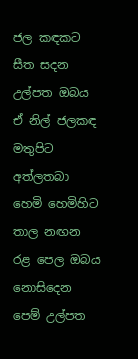ජල කඳකට සීත සදන උල්පත ඔබය
ඒ නිල් ජලකඳ මතුපිට අත්ලතබා හෙමි හෙමිහිට තාල නඟන රළ පෙල ඔබය
නොසිදෙන පෙම් උල්පත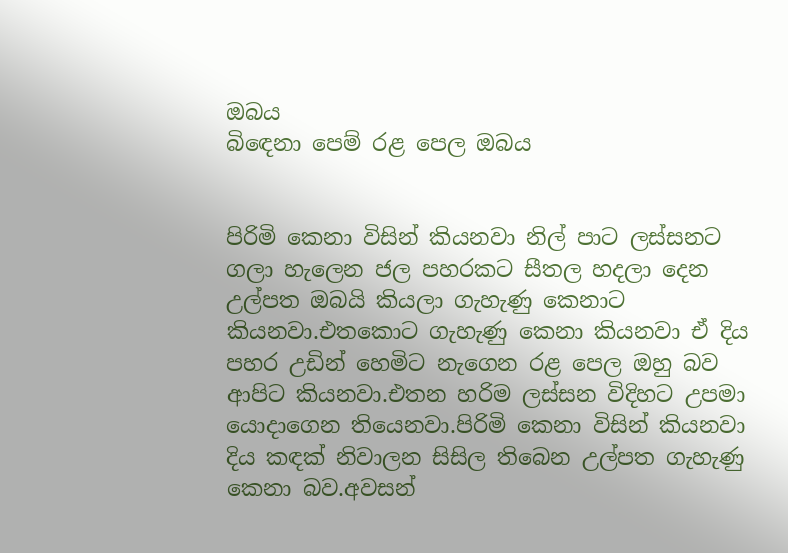ඔබය
බිඳෙනා පෙම් රළ පෙල ඔබය


පිරිමි කෙනා විසින් කියනවා නිල් පාට ලස්සනට ගලා හැලෙන ජල පහරකට සීතල හදලා දෙන උල්පත ඔබයි කියලා ගැහැණු කෙනාට කියනවා.එතකොට ගැහැණු කෙනා කියනවා ඒ දිය පහර උඩින් හෙමිට නැගෙන රළ පෙල ඔහු බව ආපිට කියනවා.එතන හරිම ලස්සන විදිහට උපමා යොදාගෙන තියෙනවා.පිරිමි කෙනා විසින් කියනවා දිය කඳක් නිවාලන සිසිල තිබෙන උල්පත ගැහැණු කෙනා බව.අවසන්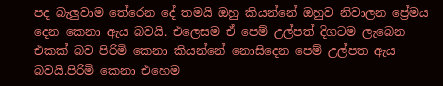පද බැලුවාම තේරෙන දේ තමයි ඔහු කියන්නේ ඔහුව නිවාලන ප්‍රේමය දෙන කෙනා ඇය බවයි. එලෙසම ඒ පෙම් උල්පත් දිගටම ලැබෙන එකක් බව පිරිමි කෙනා කියන්නේ නොසිදෙන පෙම් උල්පත ඇය බවයි.පිරිමි කෙනා එහෙම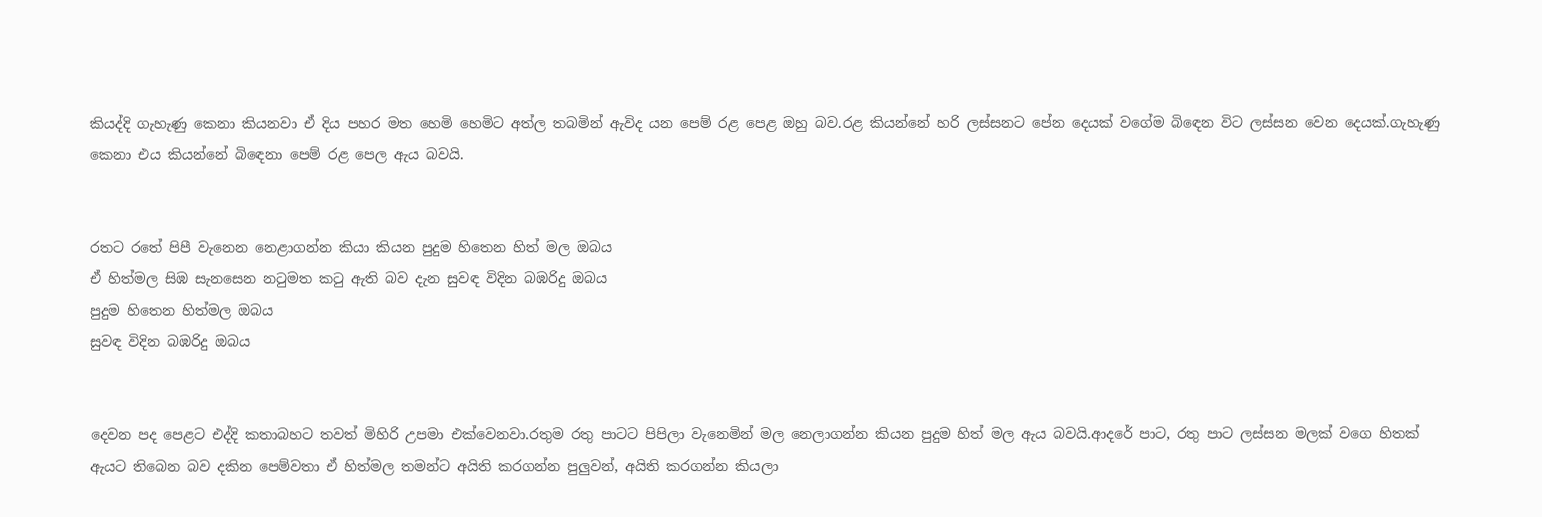කියද්දි ගැහැණු කෙනා කියනවා ඒ දිය පහර මත හෙමි හෙමිට අත්ල තබමින් ඇවිද යන පෙම් රළ පෙළ ඔහු බව.රළ කියන්නේ හරි ලස්සනට පේන දෙයක් වගේම බිඳෙන විට ලස්සන වෙන දෙයක්.ගැහැණු කෙනා එය කියන්නේ බිඳෙනා පෙම් රළ පෙල ඇය බවයි.


රතට රතේ පිපී වැනෙන නෙළාගන්න කියා කියන පුදුම හිතෙන හිත් මල ඔබය
ඒ හිත්මල සිඹ සැනසෙන නටුමත කටු ඇති බව දැන සුවඳ විදින බඹරිදු ඔබය
පුදුම හිතෙන හිත්මල ඔබය
සුවඳ විදින බඹරිදු ඔබය


දෙවන පද පෙළට එද්දි කතාබහට තවත් මිහිරි උපමා එක්වෙනවා.රතුම රතු පාටට පිපිලා වැනෙමින් මල නෙලාගන්න කියන පුදුම හිත් මල ඇය බවයි.ආදරේ පාට, රතු පාට ලස්සන මලක් වගෙ හිතක් ඇයට තිබෙන බව දකින පෙම්වතා ඒ හිත්මල තමන්ට අයිති කරගන්න පුලුවන්, අයිති කරගන්න කියලා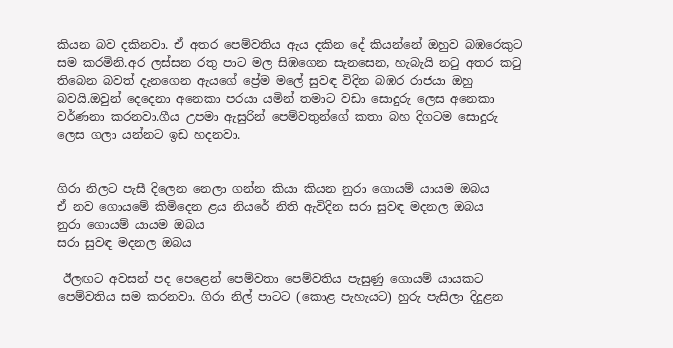කියන බව දකිනවා. ඒ අතර පෙම්වතිය ඇය දකින දේ කියන්නේ ඔහුව බඹරෙකුට සම කරමිනි.අර ලස්සන රතු පාට මල සිඹගෙන සැනසෙන, හැබැයි නටු අතර කටු තිබෙන බවත් දැනගෙන ඇයගේ ප්‍රේම මලේ සුවඳ විදින බඹර රාජයා ඔහු බවයි.ඔවුන් දෙදෙනා අනෙකා පරයා යමින් තමාට වඩා සොදුරු ලෙස අනෙකා වර්ණනා කරනවා.ගීය උපමා ඇසුරින් පෙම්වතුන්ගේ කතා බහ දිගටම සොදුරු ලෙස ගලා යන්නට ඉඩ හදනවා.


ගිරා නිලට පැසී දිලෙන නෙලා ගන්න කියා කියන නුරා ගොයම් යායම ඔබය
ඒ නව ගොයමේ කිමිදෙන ළය නියරේ නිති ඇවිදින සරා සුවඳ මදනල ඔබය
නුරා ගොයම් යායම ඔබය
සරා සුවඳ මදනල ඔබය

 ඊලඟට අවසන් පද පෙළෙන් පෙම්වතා පෙම්වතිය පැසුණු ගොයම් යායකට පෙම්වතිය සම කරනවා. ගිරා නිල් පාටට (කොළ පැහැයට) හුරු පැසිලා දිදුළන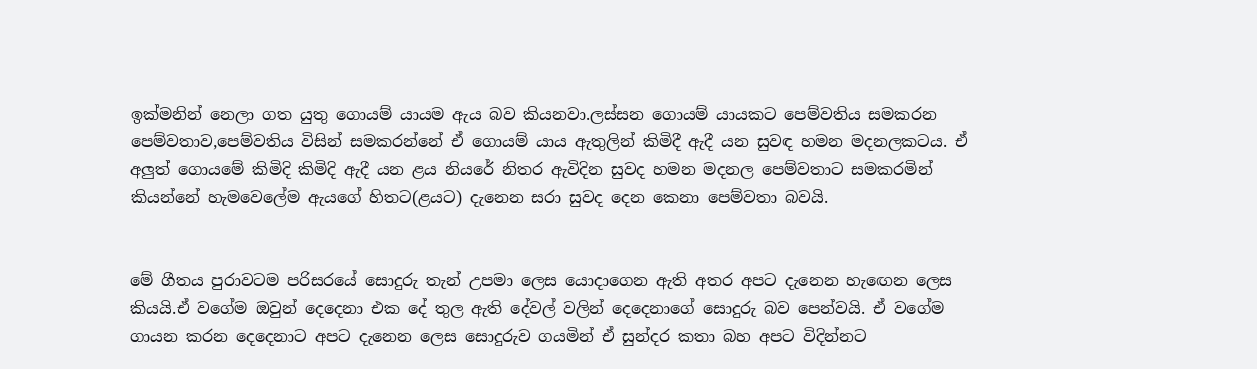ඉක්මනින් නෙලා ගත යුතු ගොයම් යායම ඇය බව කියනවා.ලස්සන ගොයම් යායකට පෙම්වතිය සමකරන පෙම්වතාව,පෙම්වතිය විසින් සමකරන්නේ ඒ ගොයම් යාය ඇතුලින් කිමිදී ඇදී යන සුවඳ හමන මදනලකටය. ඒ අලුත් ගොයමේ කිමිදි කිමිදි ඇදී යන ළය නියරේ නිතර ඇවිදින සුවද හමන මදනල පෙම්වතාට සමකරමින් කියන්නේ හැමවෙලේම ඇයගේ හිතට(ළයට) දැනෙන සරා සුවද දෙන කෙනා පෙම්වතා බවයි.


මේ ගීතය පුරාවටම පරිසරයේ සොදුරු තැන් උපමා ලෙස යොදාගෙන ඇති අතර අපට දැනෙන හැඟෙන ලෙස කියයි.ඒ වගේම ඔවුන් දෙදෙනා එක දේ තුල ඇති දේවල් වලින් දෙදෙනාගේ සොදුරු බව පෙන්වයි. ඒ වගේම ගායන කරන දෙදෙනාට අපට දැනෙන ලෙස සොදුරුව ගයමින් ඒ සුන්දර කතා බහ අපට විදින්නට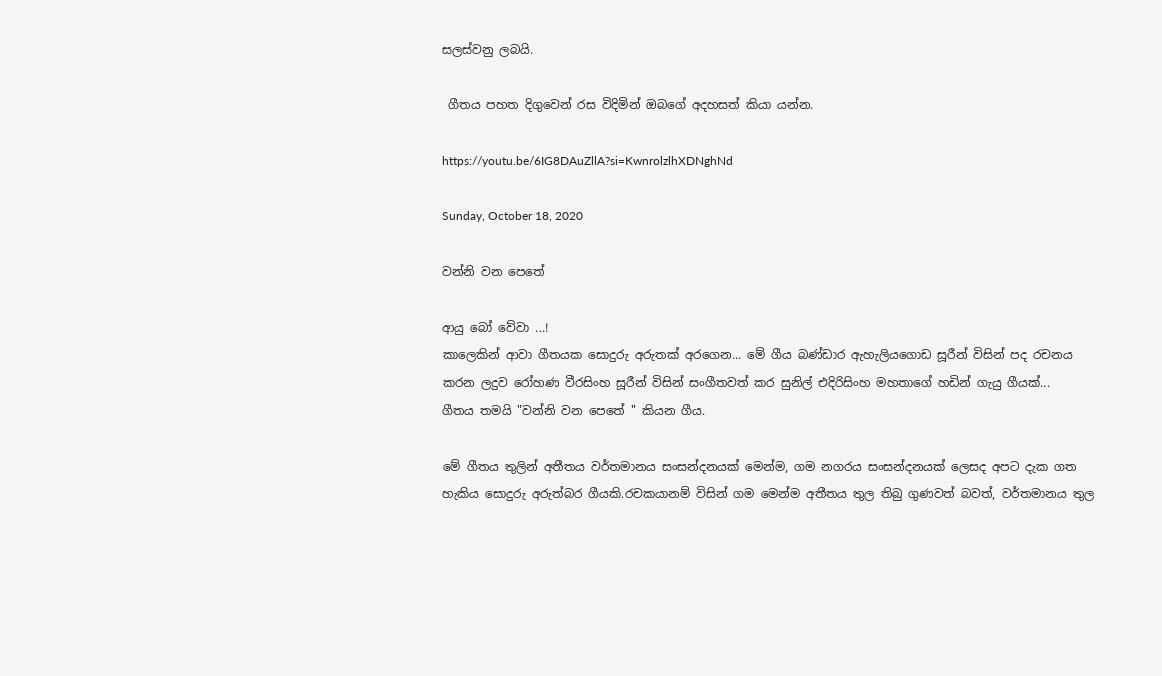සලස්වනු ලබයි.

 ගීතය පහත දිගුවෙන් රස විදිමින් ඔබගේ අදහසත් කියා යන්න.

https://youtu.be/6IG8DAuZllA?si=KwnrolzlhXDNghNd

Sunday, October 18, 2020

වන්නි වන පෙතේ

ආයු බෝ වේවා ...!
කාලෙකින් ආවා ගීතයක සොදුරු අරුතක් අරගෙන... මේ ගීය බණ්ඩාර ඇහැලියගොඩ සූරීන් විසින් පද රචනය කරන ලදුව රෝහණ වීරසිංහ සූරීන් විසින් සංගීතවත් කර සුනිල් එදිරිසිංහ මහතාගේ හඩින් ගැයු ගීයක්...
ගීතය තමයි "වන්නි වන පෙතේ " කියන ගීය.

මේ ගීතය තුලින් අතීතය වර්තමානය සංසන්දනයක් මෙන්ම, ගම නගරය සංසන්දනයක් ලෙසද අපට දැක ගත හැකිය සොදුරු අරුත්බර ගීයකි.රචකයානම් විසින් ගම මෙන්ම අතීතය තුල තිබු ගුණවත් බවත්, වර්තමානය තුල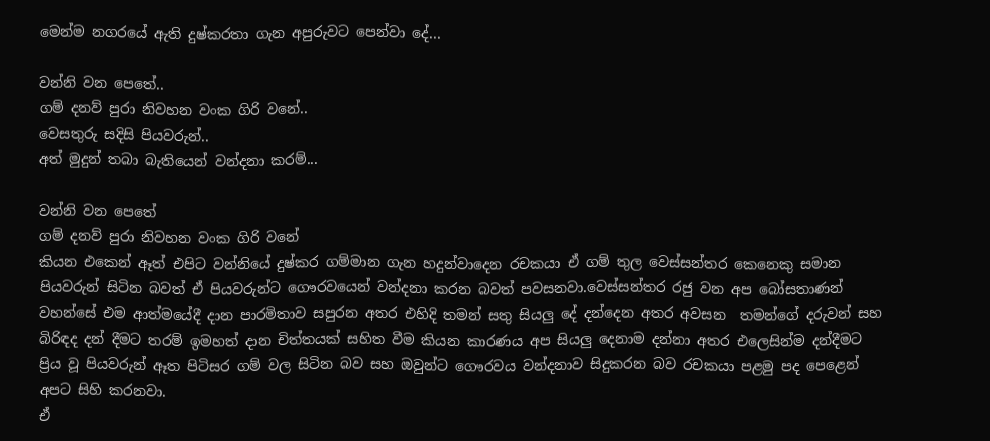මෙන්ම නගරයේ ඇති දුෂ්කරතා ගැන අපුරුවට පෙන්වා දේ...

වන්නි වන පෙතේ..
ගම් දනව් පුරා නිවහන වංක ගිරි වනේ..
වෙසතුරු සදිසි පියවරුන්..
අත් මුදුන් තබා බැතියෙන් වන්දනා කරම්...

වන්නි වන පෙතේ
ගම් දනව් පුරා නිවහන වංක ගිරි වනේ
කියන එකෙන් ඈත් එපිට වන්නියේ දුෂ්කර ගම්මාන ගැන හදුන්වාදෙන රචකයා ඒ ගම් තුල වෙස්සන්තර කෙනෙකු සමාන පියවරුන් සිටින බවත් ඒ පියවරුන්ට ගෞරවයෙන් වන්දනා කරන බවත් පවසනවා.වෙස්සන්තර රජු වන අප බෝසතාණන් වහන්සේ එම ආත්මයේදී දාන පාරමිතාව සපුරන අතර එහිදි තමන් සතු සියලු දේ දන්දෙන අතර අවසන  තමන්ගේ දරුවන් සහ බිරිඳද දන් දීමට තරම් ඉමහත් දාන චිත්තයක් සහිත වීම කියන කාරණය අප සියලු දෙනාම දන්නා අතර එලෙසින්ම දන්දීමට ප්‍රිය වූ පියවරුන් ඈත පිටිසර ගම් වල සිටින බව සහ ඔවුන්ට ගෞරවය වන්දනාව සිදුකරන බව රචකයා පළමු පද පෙළෙන් අපට සිහි කරනවා.
ඒ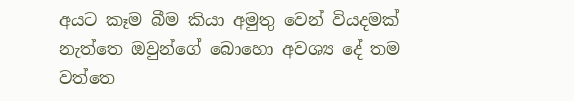අයට කෑම බීම කියා අමුතු වෙන් වියදමක් නැත්තෙ ඔවුන්ගේ බොහො අවශ්‍ය දේ තම වත්තෙ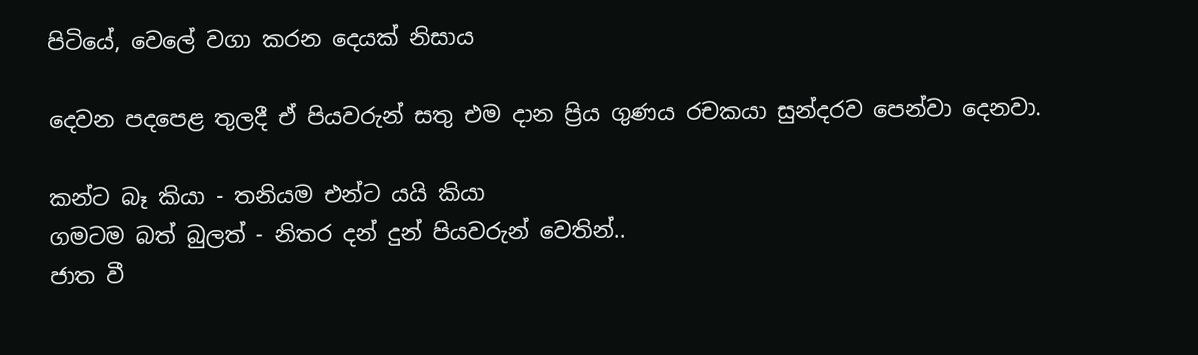පිටියේ, වෙලේ වගා කරන දෙයක් නිසාය

දෙවන පදපෙළ තුලදී ඒ පියවරුන් සතු එම දාන ප්‍රිය ගුණය රචකයා සුන්දරව පෙන්වා දෙනවා.

කන්ට බෑ කියා - තනියම එන්ට යයි කියා
ගමටම බත් බුලත් - නිතර දන් දුන් පියවරුන් වෙතින්..
ජාත වී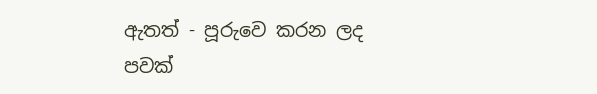ඇතත් - පූරුවෙ කරන ලද පවක්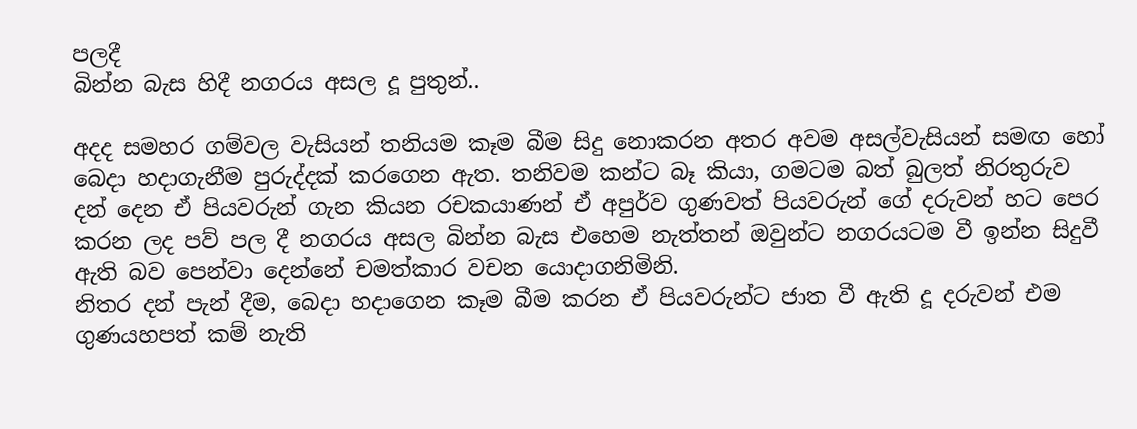පලදී
බින්න බැස හිදී නගරය අසල දූ පුතුන්..

අදද සමහර ගම්වල වැසියන් තනියම කෑම බීම සිදු නොකරන අතර අවම අසල්වැසියන් සමඟ හෝ බෙදා හදාගැනීම පුරුද්දක් කරගෙන ඇත. තනිවම කන්ට බෑ කියා, ගමටම බත් බුලත් නිරතුරුව දන් දෙන ඒ පියවරුන් ගැන කියන රචකයාණන් ඒ අපුර්ව ගුණවත් පියවරුන් ගේ දරුවන් හට පෙර කරන ලද පව් පල දී නගරය අසල බින්න බැස එහෙම නැත්තන් ඔවුන්ට නගරයටම වී ඉන්න සිදුවී ඇති බව පෙන්වා දෙන්නේ චමත්කාර වචන යොදාගනිමිනි.
නිතර දන් පැන් දීම, බෙදා හදාගෙන කෑම බීම කරන ඒ පියවරුන්ට ජාත වී ඇති දූ දරුවන් එම ගුණයහපත් කම් නැති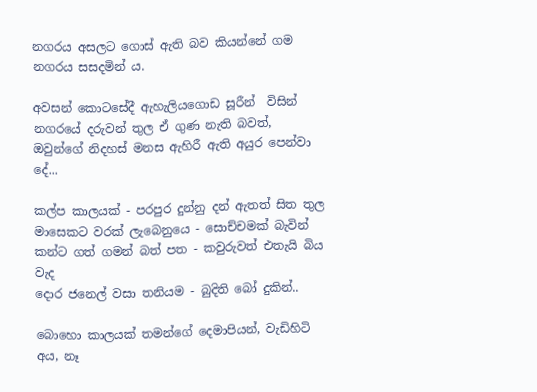නගරය අසලට ගොස් ඇති බව කියන්නේ ගම නගරය සසදමින්‍ ය.

අවසන් කොටසේදී ඇහැලියගොඩ සූරීන්  විසින් නගරයේ දරුවන් තුල ඒ ගුණ නැති බවත්, ඔවුන්ගේ නිදහස් මනස ඇහිරී ඇති අයුර පෙන්වා දේ...

කල්ප කාලයක් - පරපුර දුන්නු දන් ඇතත් සිත තුල
මාසෙකට වරක් ලැබෙනුයෙ - සොච්චමක් බැවින්
කන්ට ගත් ගමන් බත් පත - කවුරුවත් එතැයි බිය වැද
දොර ජනෙල් වසා තනියම - බුදිති බෝ දුකින්..

බොහො කාලයක් තමන්ගේ දෙමාපියන්, වැඩිහිටි අය, නෑ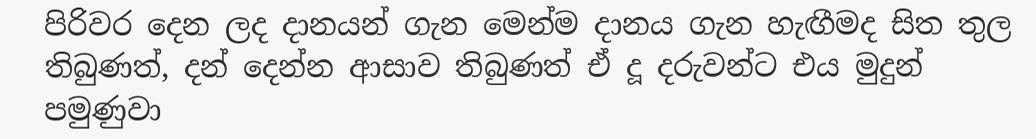පිරිවර දෙන ලද දානයන් ගැන මෙන්ම දානය ගැන හැඟීමද සිත තුල තිබුණත්, දන් දෙන්න ආසාව තිබුණත් ඒ දූ දරුවන්ට එය මුදුන් පමුණුවා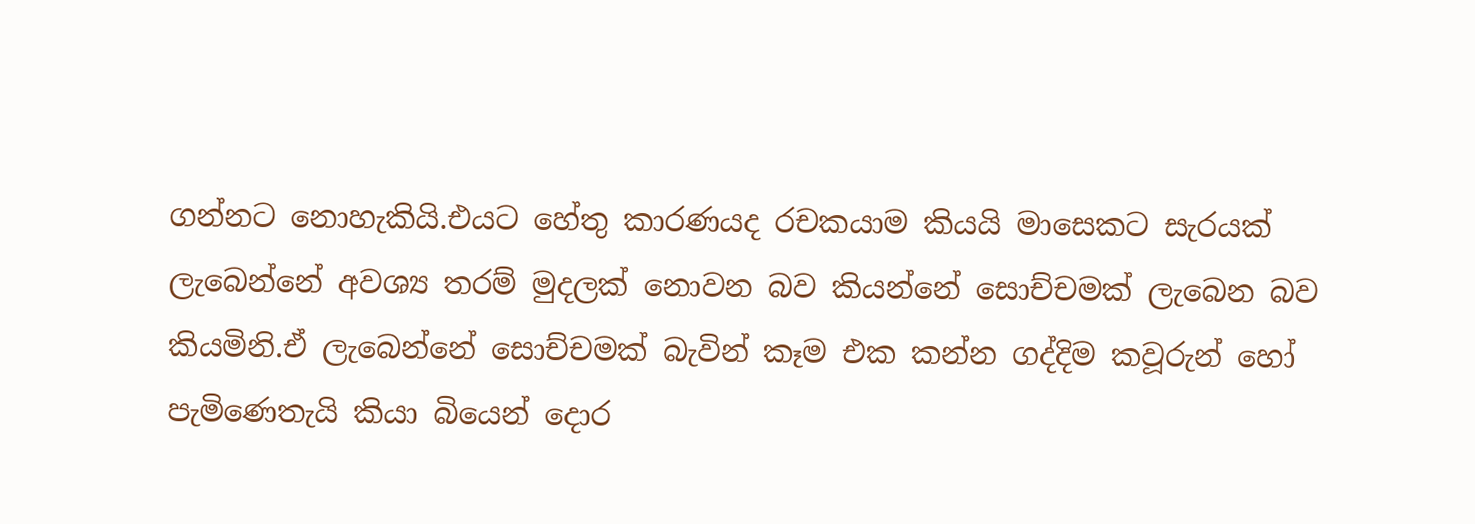ගන්නට නොහැකියි.එයට හේතු කාරණයද රචකයාම කියයි මාසෙකට සැරයක් ලැබෙන්නේ අවශ්‍ය තරම් මුදලක් නොවන බව කියන්නේ සොච්චමක් ලැබෙන බව කියමිනි.ඒ ලැබෙන්නේ සොච්චමක් බැවින් කෑම එක කන්න ගද්දිම කවූරුන් හෝ පැමිණෙතැයි කියා බියෙන් දොර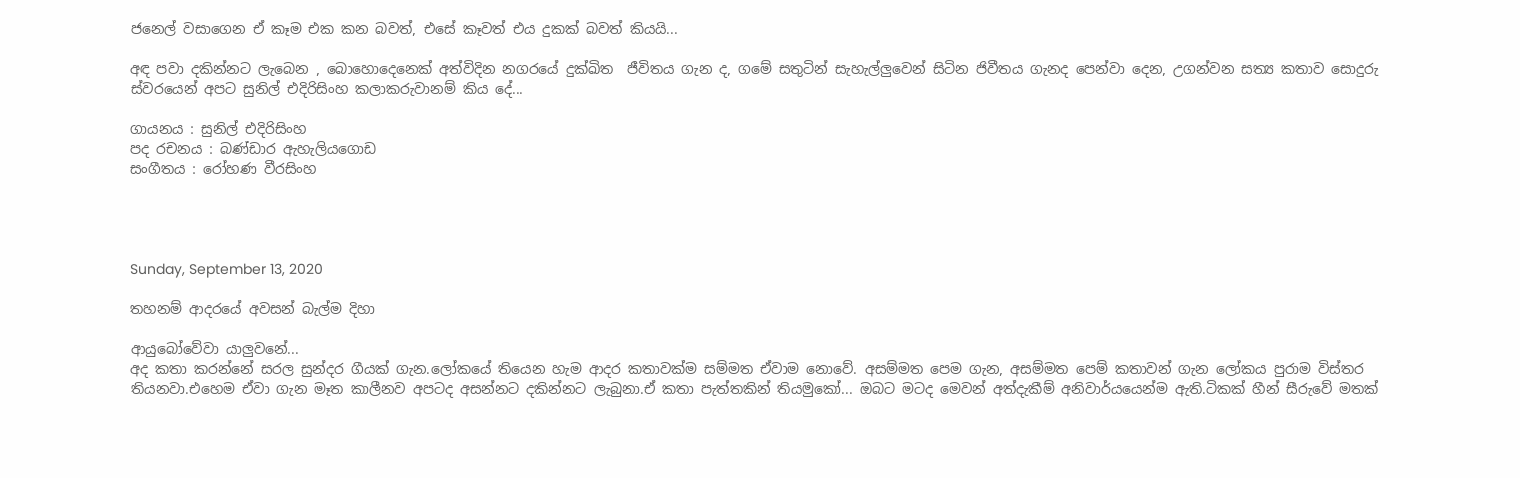ජනෙල් වසාගෙන ඒ කෑම එක කන බවත්, එසේ කෑවත් එය දුකක් බවත් කියයි...

අඳ පවා දකින්නට ලැබෙන , බොහොදෙනෙක් අත්විදින නගරයේ දුක්ඛිත  ජීවිතය ගැන ද, ගමේ සතුටින් සැහැල්ලුවෙන් සිටින ජිවීතය ගැනද පෙන්වා දෙන, උගන්වන සත්‍ය කතාව සොදුරු ස්වරයෙන් අපට සුනිල් එදිරිසිංහ කලාකරුවානම් කිය දේ...

ගායනය : සුනිල් එදිරිසිංහ
පද රචනය : බණ්ඩාර ඇහැලියගොඩ
සංගීතය : රෝහණ වීරසිංහ




Sunday, September 13, 2020

තහනම් ආදරයේ අවසන් බැල්ම දිහා

ආයුබෝවේවා යාලුවනේ...
අද කතා කරන්නේ සරල සුන්දර ගීයක් ගැන.ලෝකයේ තියෙන හැම ආදර කතාවක්ම සම්මත ඒවාම නොවේ. අසම්මත පෙම ගැන, අසම්මත පෙම් කතාවන් ගැන ලෝකය පුරාම විස්තර තියනවා.එහෙම ඒවා ගැන මෑත කාලීනව අපටද අසන්නට දකින්නට ලැබුනා.ඒ කතා පැත්තකින් තියමුකෝ... ඔබට මටද මෙවන් අත්දැකීම් අනිවාර්යයෙන්ම ඇති.ටිකක් හීන් සීරුවේ මතක්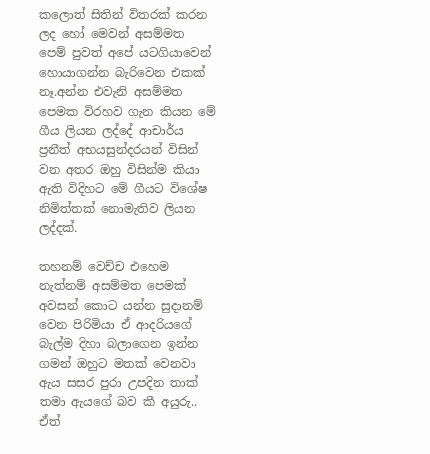කලොත් සිතින් විතරක් කරන ලද හෝ මෙවන් අසම්මත පෙම් පුවත් අපේ යටගියාවෙන් හොයාගන්න බැරිවෙන එකක් නෑ.අන්න එවැනි අසම්මත පෙමක විරහව ගැන කියන මේ ගීය ලියන ලද්දේ ආචාර්ය ප්‍රනීත් අභයසුන්දරයන් විසින් වන අතර ඔහු විසින්ම කියා ඇති විදිහට මේ ගීයට විශේෂ නිමිත්තක් නොමැතිව ලියන ලද්දක්.

තහනම් වෙච්ච එහෙම නැත්නම් අසම්මත පෙමක් අවසන් කොට යන්න සුදානම් වෙන පිරිමියා ඒ ආදරියගේ බැල්ම දිහා බලාගෙන ඉන්න ගමන් ඔහුට මතක් වෙනවා ඇය සසර පුරා උපදින තාක් තමා ඇයගේ බව කී අයුරු.. ඒත්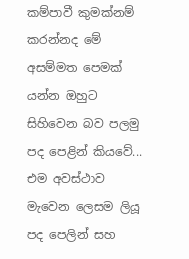කම්පාවී කුමක්නම් කරන්නද මේ අසම්මත පෙමක් යන්න ඔහුට සිහිවෙන බව පලමු පද පෙළින් කියවේ... එම අවස්ථාව මැවෙන ලෙසම ලියූ පද පෙලින් සහ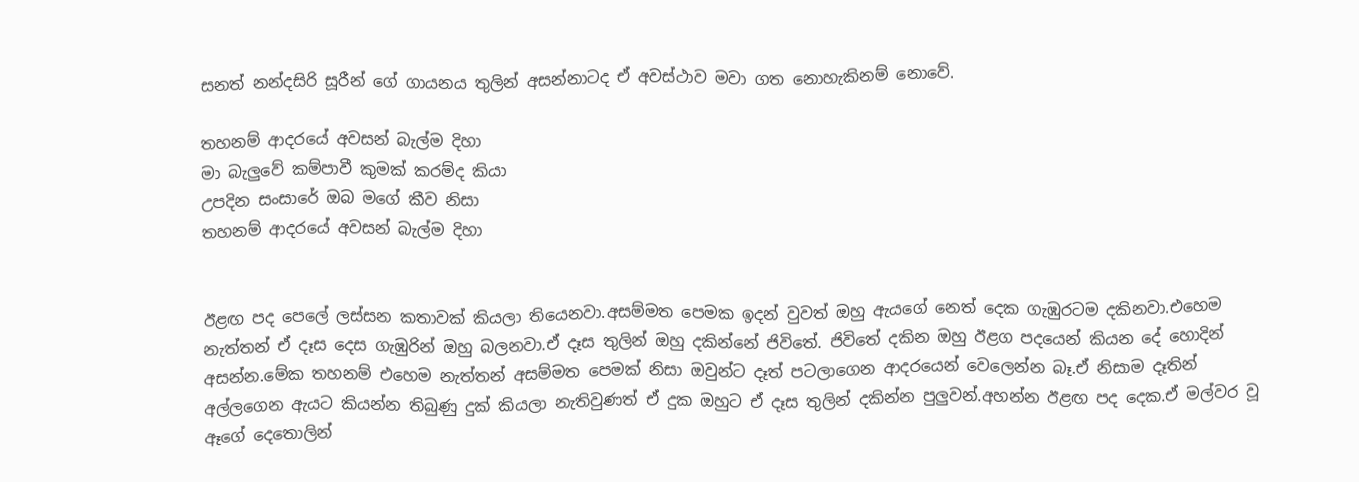සනත් නන්දසිරි සූරීන් ගේ ගායනය තුලින් අසන්නාටද ඒ අවස්ථාව මවා ගත නොහැකිනම් නොවේ.

තහනම් ආදරයේ අවසන් බැල්ම දිහා
මා බැලුවේ කම්පාවී කුමක් කරම්ද කියා
උපදින සංසාරේ ඔබ මගේ කීව නිසා
තහනම් ආදරයේ අවසන් බැල්ම දිහා


ඊළඟ පද පෙලේ ලස්සන කතාවක් කියලා තියෙනවා.අසම්මත පෙමක ඉදන් වුවත් ඔහු ඇයගේ නෙත් දෙක ගැඹුරටම දකිනවා.එහෙම නැත්තන් ඒ දෑස දෙස ගැඹුරින් ඔහු බලනවා.ඒ දෑස තුලින් ඔහු දකින්නේ ජිවිතේ. ජිවිතේ දකින ඔහු ඊළග පදයෙන් කියන දේ හොදින් අසන්න.මේක තහනම් එහෙම නැත්තන් අසම්මත පෙමක් නිසා ඔවුන්ට දෑත් පටලාගෙන ආදරයෙන් වෙලෙන්න බෑ.ඒ නිසාම දෑතින් අල්ලගෙන ඇයට කියන්න තිබුණු දුක් කියලා නැතිවුණත් ඒ දුක ඔහුට ඒ දෑස තුලින් දකින්න පුලුවන්.අහන්න ඊළඟ පද දෙක.ඒ මල්වර වූ ඈගේ දෙතොලින්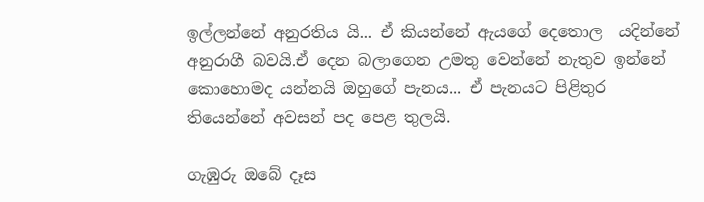ඉල්ලන්නේ අනුරතිය යි... ඒ කියන්නේ ඇයගේ දෙතොල  යදින්නේ අනුරාගී බවයි.ඒ දෙන බලාගෙන උමතු වෙන්නේ නැතුව ඉන්නේ කොහොමද යන්නයි ඔහුගේ පැනය... ඒ පැනයට පිළිතුර තියෙන්නේ අවසන් පද පෙළ තුලයි.

ගැඹුරු ඔබේ දෑස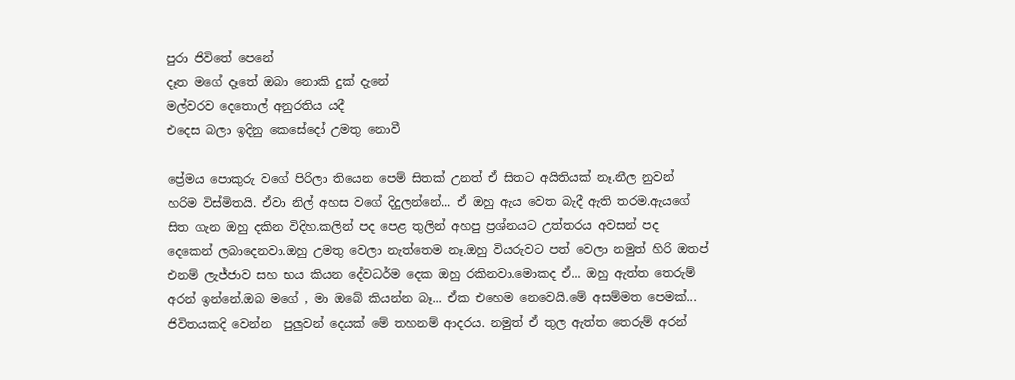පුරා ජිවිතේ පෙනේ
දෑත මගේ දෑතේ ඔබා නොකි දුක් දැනේ
මල්වරව දෙතොල් අනුරතිය යදී
එදෙස බලා ඉදිනු කෙසේදෝ උමතු නොවී

ප්‍රේමය පොකුරු වගේ පිරිලා තියෙන පෙම් සිතක් උනත් ඒ සිතට අයිතියක් නෑ.නීල නුවන් හරිම විස්මිතයි. ඒවා නිල් අහස වගේ දිදුලන්නේ... ඒ ඔහු ඇය වෙත බැදී ඇති තරම.ඇයගේ සිත ගැන ඔහු දකින විදිහ.කලින් පද පෙළ තුලින් අහපු ප්‍රශ්නයට උත්තරය අවසන් පද දෙකෙන් ලබාදෙනවා.ඔහු උමතු වෙලා නැත්තෙම නෑ.ඔහු වියරුවට පත් වෙලා නමුත් හිරි ඔතප් එනම් ලැජ්ජාව සහ භය කියන දේවධර්ම දෙක ඔහු රකිනවා.මොකද ඒ... ඔහු ඇත්ත තෙරුම් අරන් ඉන්නේ.ඔබ මගේ , මා ඔබේ කියන්න බෑ... ඒක එහෙම නෙවෙයි.මේ අසම්මත පෙමක්... ජිවිතයකදි වෙන්න  පුලුවන් දෙයක් මේ තහනම් ආදරය. නමුත් ඒ තුල ඇත්ත තෙරුම් අරන්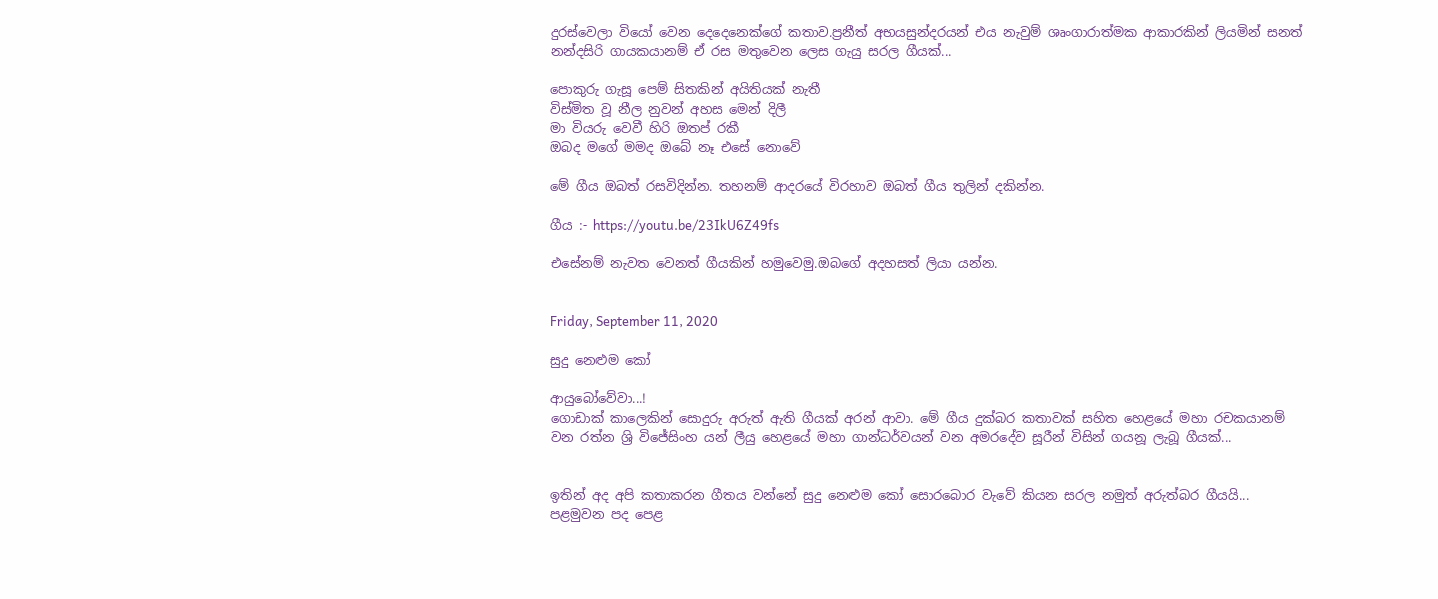දුරස්වෙලා වියෝ වෙන දෙදෙනෙක්ගේ කතාව.ප්‍රනීත් අභයසුන්දරයන් එය නැවුම් ශෘංගාරාත්මක ආකාරකින් ලියමින් සනත් නන්දසිරි ගායකයානම් ඒ රස මතුවෙන ලෙස ගැයු සරල ගීයක්...

පොකුරු ගැසූ පෙම් සිතකින් අයිතියක් නැතී
විස්මිත වූ නීල නුවන් අහස මෙන් දිලී
මා වියරු වෙවී හිරි ඔතප් රකී
ඔබද මගේ මමද ඔබේ නෑ එසේ නොවේ

මේ ගීය ඔබත් රසවිදින්න. තහනම් ආදරයේ විරහාව ඔබත් ගීය තුලින් දකින්න.

ගීය :- https://youtu.be/23IkU6Z49fs

එසේනම් නැවත වෙනත් ගීයකින් හමුවෙමු.ඔබගේ අදහසත් ලියා යන්න.


Friday, September 11, 2020

සුදු නෙළුම කෝ

ආයුබෝවේවා...!
ගොඩාක් කාලෙකින් සොදුරු අරුත් ඇති ගීයක් අරන් ආවා. මේ ගීය දුක්බර කතාවක් සහිත හෙළයේ මහා රචකයානම් වන රත්න ශ්‍රි විජේසිංහ යන් ලීයු හෙළයේ මහා ගාන්ධර්වයන් වන අමරදේව සූරීන් විසින් ගයනූ ලැබූ ගීයක්...


ඉතින් අද අපි කතාකරන ගීතය වන්නේ සුදු නෙළුම කෝ සොරබොර වැවේ කියන සරල නමුත් අරුත්බර ගීයයි... පළමුවන පද පෙළ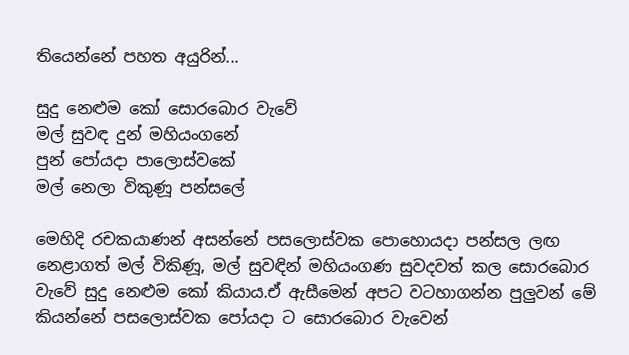තියෙන්නේ පහත අයුරින්...

සුදු නෙළුම කෝ සොරබොර වැවේ
මල් සුවඳ දුන් මහියංගනේ
පුන් පෝයදා පාලොස්වකේ
මල් නෙලා විකුණූ පන්සලේ

මෙහිදි රචකයාණන් අසන්නේ පසලොස්වක පොහොයදා පන්සල ලඟ නෙළාගත් මල් විකිණූ, මල් සුවඳින් මහියංගණ සුවදවත් කල සොරබොර වැවේ සුදු නෙළුම කෝ කියාය.ඒ ඇසීමෙන් අපට වටහාගන්න පුලුවන් මේ කියන්නේ පසලොස්වක පෝයදා ට සොරබොර වැවෙන්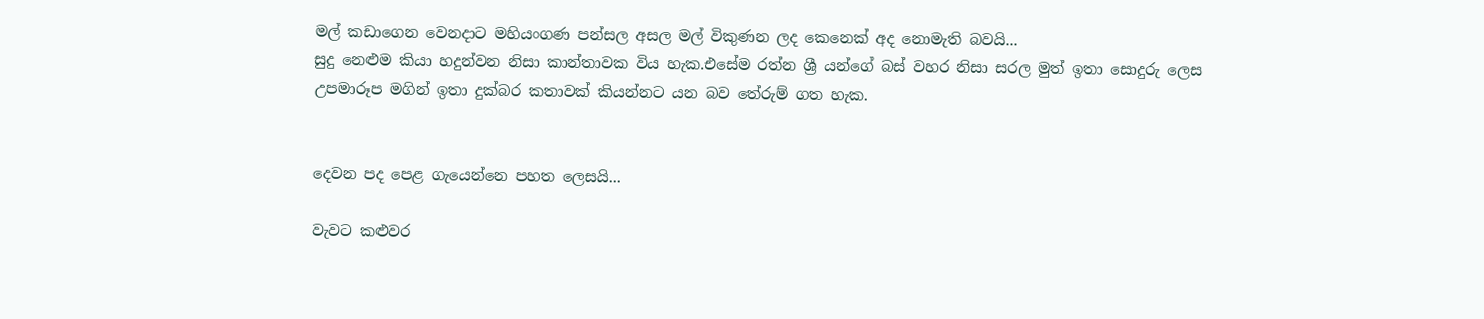මල් කඩාගෙන වෙනදාට මහියංගණ පන්සල අසල මල් විකුණන ලද කෙනෙක් අද නොමැති බවයි...
සුදු නෙළුම කියා හදුන්වන නිසා කාන්තාවක විය හැක.එසේම රත්න ශ්‍රී යන්ගේ බස් වහර නිසා සරල මුත් ඉතා සොදුරු ලෙස උපමාරූප මගින් ඉතා දුක්බර කතාවක් කියන්නට යන බව තේරුම් ගත හැක.


දෙවන පද පෙළ ගැයෙන්නෙ පහත ලෙසයි...

වැවට කළුවර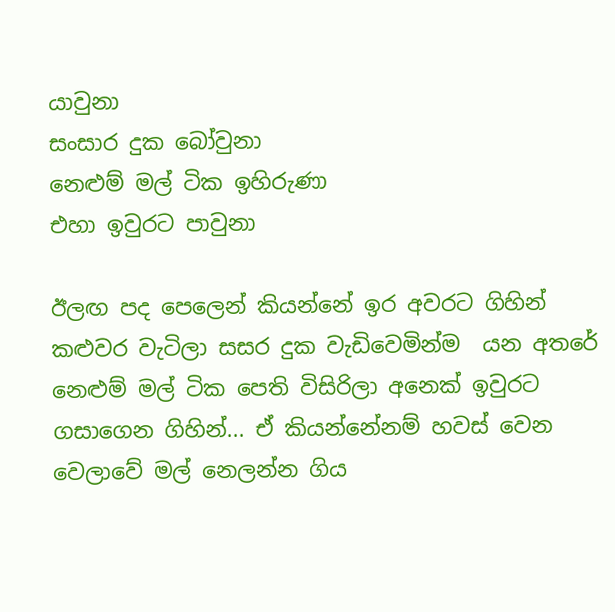යාවුනා
සංසාර දුක බෝවුනා
නෙළුම් මල් ටික ඉහිරුණා
එහා ඉවුරට පාවුනා

ඊලඟ පද පෙලෙන් කියන්නේ ඉර අවරට ගිහින් කළුවර වැටිලා සසර දුක වැඩිවෙමින්ම  යන අතරේ නෙළුම් මල් ටික පෙති විසිරිලා අනෙක් ඉවුරට ගසාගෙන ගිහින්... ඒ කියන්නේනම් හවස් වෙන වෙලාවේ මල් නෙලන්න ගිය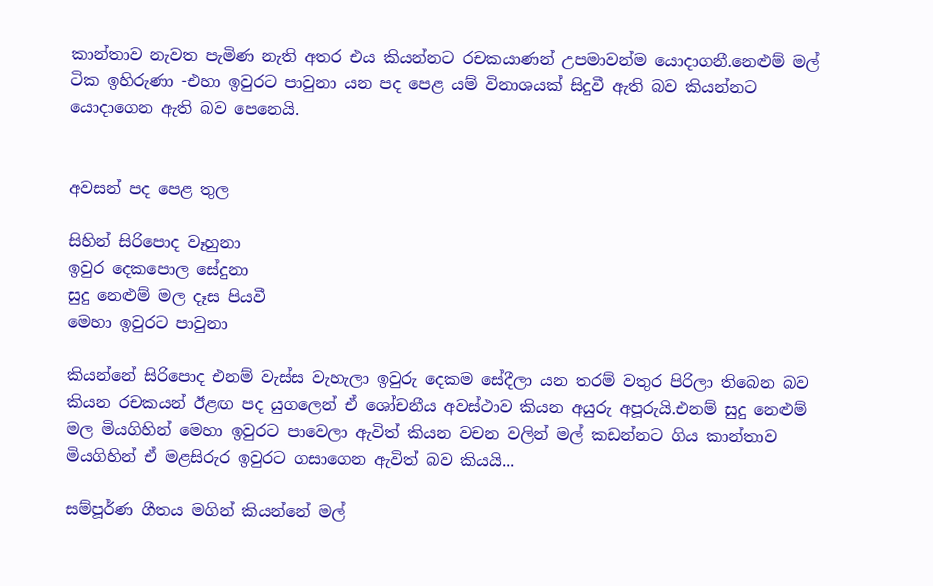කාන්තාව නැවත පැමිණ නැති අතර එය කියන්නට රචකයාණන් උපමාවන්ම යොදාගනී.නෙළුම් මල් ටික ඉහිරුණා -එහා ඉවුරට පාවුනා යන පද පෙළ යම් විනාශයක් සිදුවී ඇති බව කියන්නට යොදාගෙන ඇති බව පෙනෙයි.


අවසන් පද පෙළ තුල

සිහින් සිරිපොද වෑහුනා
ඉවුර දෙකපොල සේදුනා
සුදු නෙළුම් මල දෑස පියවී
මෙහා ඉවුරට පාවුනා

කියන්නේ සිරිපොද එනම් වැස්ස වැහැලා ඉවුරු දෙකම සේදීලා යන තරම් වතුර පිරිලා තිබෙන බව කියන රචකයන් ඊළඟ පද යුගලෙන් ඒ ශෝචනීය අවස්ථාව කියන අයුරු අපූරුයි.එනම් සුදු නෙළුම් මල මියගිහින් මෙහා ඉවුරට පාවෙලා ඇවිත් කියන වචන වලින් මල් කඩන්නට ගිය කාන්තාව මියගිහින් ඒ මළසිරුර ඉවුරට ගසාගෙන ඇවිත් බව කියයි...

සම්පූර්ණ ගීතය මගින් කියන්නේ මල්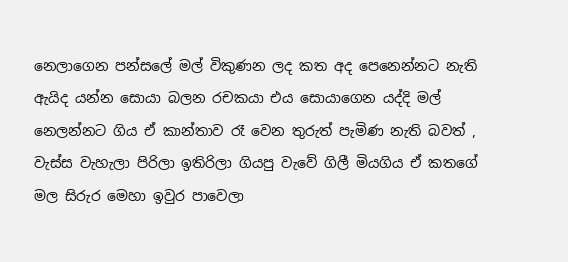නෙලාගෙන පන්සලේ මල් විකුණන ලද කත අද පෙනෙන්නට නැති ඇයිද යන්න සොයා බලන රචකයා එය සොයාගෙන යද්දි මල් නෙලන්නට ගිය ඒ කාන්තාව රෑ වෙන තුරුත් පැමිණ නැති බවත් , වැස්ස වැහැලා පිරිලා ඉතිරිලා ගියපු වැවේ ගිලී මියගිය ඒ කතගේ මල සිරුර මෙහා ඉවුර පාවෙලා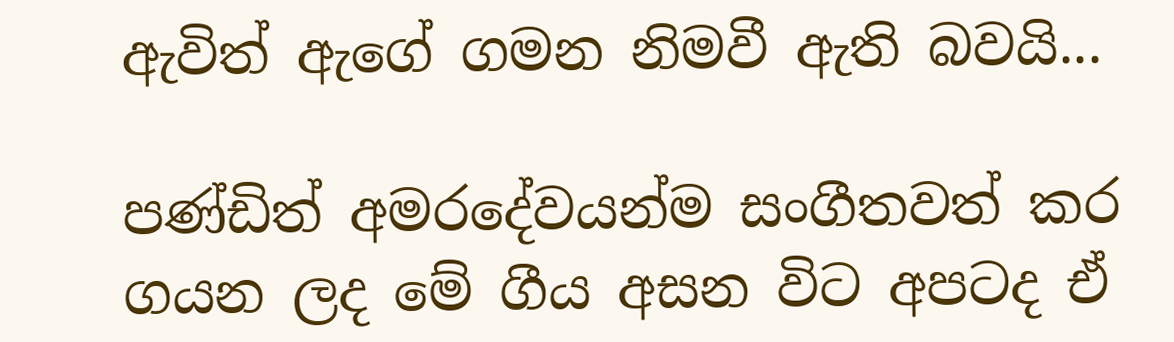ඇවිත් ඇගේ ගමන නිමවී ඇති බවයි...

පණ්ඩිත් අමරදේවයන්ම සංගීතවත් කර ගයන ලද මේ ගීය අසන විට අපටද ඒ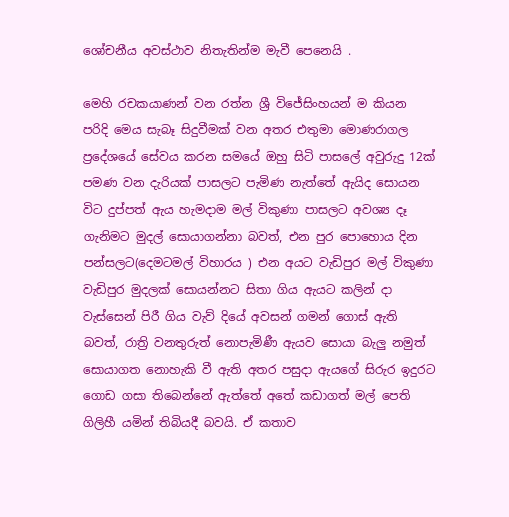ශෝචනීය අවස්ථාව නිතැතින්ම මැවී පෙනෙයි .

මෙහි රචකයාණන් වන රත්න ශ්‍රී විජේසිංහයන් ම කියන පරිදි මෙය සැබෑ සිදුවීමක් වන අතර එතුමා මොණරාගල ප්‍රදේශයේ සේවය කරන සමයේ ඔහු සිටි පාසලේ අවුරුදු 12ක් පමණ වන දැරියක් පාසලට පැමිණ නැත්තේ ඇයිද සොයන විට දුප්පත් ඇය හැමදාම මල් විකුණා පාසලට අවශ්‍ය දෑ ගැනිමට මුදල් සොයාගන්නා බවත්, එන පුර පොහොය දින පන්සලට(දෙමටමල් විහාරය ) එන අයට වැඩිපුර මල් විකුණා වැඩිපුර මුදලක් සොයන්නට සිතා ගිය ඇයට කලින් දා වැස්සෙන් පිරී ගිය වැව් දියේ අවසන් ගමන් ගොස් ඇති බවත්, රාත්‍රි වනතුරුත් නොපැමිණී ඇයව සොයා බැලු නමුත් සොයාගත නොහැකි වී ඇති අතර පසුදා ඇයගේ සිරුර ඉදුරට ගොඩ ගසා තිබෙන්නේ ඇත්තේ අතේ කඩාගත් මල් පෙති ගිලිහී යමින් තිබියදී බවයි. ඒ කතාව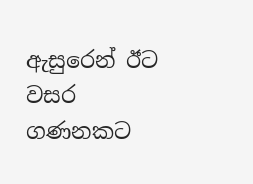ඇසුරෙන් ඊට වසර ගණනකට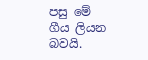පසු මේ ගීය ලියන බවයි.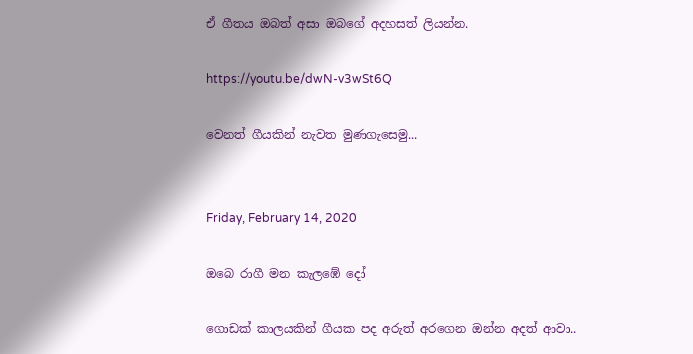ඒ ගීතය ඔබත් අසා ඔබගේ අදහසත් ලියන්න.

https://youtu.be/dwN-v3wSt6Q

වෙනත් ගීයකින් නැවත මුණගැසෙමු...


Friday, February 14, 2020

ඔබෙ රාගී මන කැලඹේ දෝ

ගොඩක් කාලයකින් ගීයක පද අරුත් අරගෙන ඔන්න අදත් ආවා..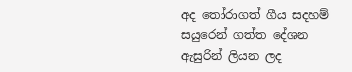අද තෝරාගත් ගීය සදහම් සයුරෙන් ගත්ත දේශන ඇසුරින් ලියන ලද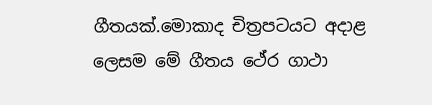ගීතයක්.මොකාද චිත්‍රපටයට අදාළ ලෙසම මේ ගීතය ථේර ගාථා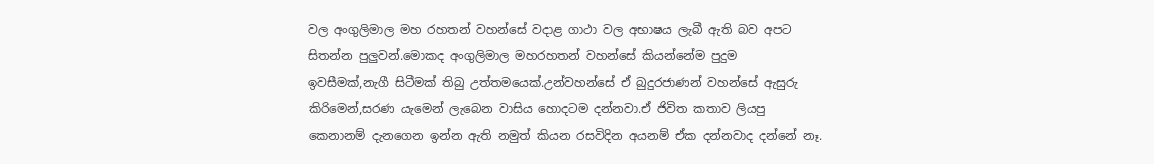වල අංගුලිමාල මහ රහතන් වහන්සේ වදාළ ගාථා වල අභාෂය ලැබී ඇති බව අපට සිතන්න පුලුවන්.මොකද අංගුලිමාල මහරහතන් වහන්සේ කියන්නේම පුදුම ඉවසීමක්,නැගී සිටීමක් තිබු උත්තමයෙක්.උන්වහන්සේ ඒ බුදුරජාණන් වහන්සේ ඇසුරු කිරිමෙන්,සරණ යැමෙන් ලැබෙන වාසිය හොදටම දන්නවා.ඒ ජිවිත කතාව ලියපු කෙනානම් දැනගෙන ඉන්න ඇති නමුත් කියන රසවිදින අයනම් ඒක දන්නවාද දන්නේ නෑ.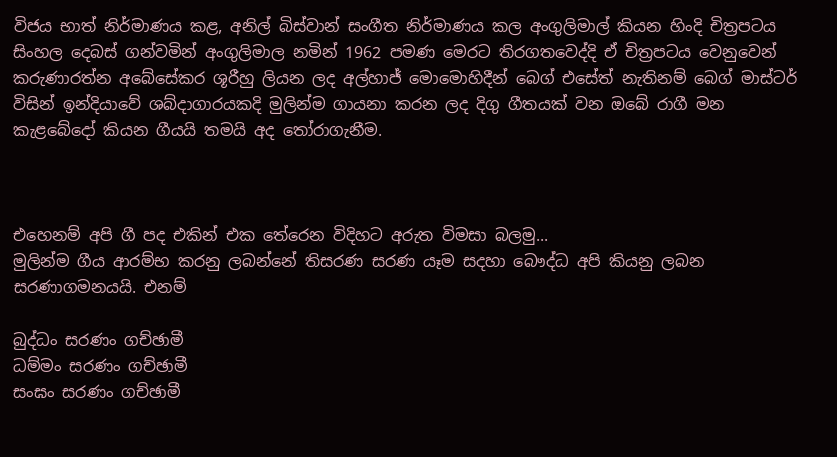විජය භාත් නිර්මාණය කළ, අනිල් බිස්වාන් සංගීත නිර්මාණය කල අංගුලිමාල් කියන හිංදි චිත්‍රපටය සිංහල දෙබස් ගන්වමින් අංගුලිමාල නමින් 1962 පමණ මෙරට තිරගතවෙද්දි ඒ චිත්‍රපටය වෙනුවෙන් කරුණාරත්න අබේසේකර ශූරීහු ලියන ලද අල්හාජ් මොමොහිදීන් බෙග් එසේත් නැතිනම් බෙග් මාස්ටර් විසින් ඉන්දියාවේ ශබ්දාගාරයකදි මුලින්ම ගායනා කරන ලද දිගු ගීතයක් වන ඔබේ රාගී මන කැළබේදෝ කියන ගීයයි තමයි අද තෝරාගැනීම.



එහෙනම් අපි ගී පද එකින් එක තේරෙන විදිහට අරුත විමසා බලමු...
මුලින්ම ගීය ආරම්භ කරනු ලබන්නේ තිසරණ සරණ යෑම සදහා බෞද්ධ අපි කියනු ලබන සරණාගමනයයි. එනම්

බුද්ධං සරණං ගච්ඡාමී
ධම්මං සරණං ගච්ඡාමී
සංඝං සරණං ගච්ඡාමී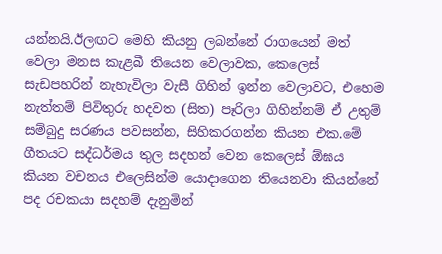යන්නයි.ඊලඟට මෙහි කියනු ලබන්නේ රාගයෙන් මත් වෙලා මනස කැළබී තියෙන වෙලාවක, කෙලෙස් සැඩපහරින් නැහැවිලා වැසී ගිහින් ඉන්න වෙලාවට, එහෙම නැත්තම් පිවිතුරු හදවත (සිත) පෑරිලා ගිහින්නම් ඒ උතුම් සම්බුදු සරණය පවසන්න, සිහිකරගන්න කියන එක.මේ ගීතයට සද්ධර්මය තුල සදහන් වෙන කෙලෙස් ඕඝය කියන වචනය එලෙසින්ම යොදාගෙන තියෙනවා කියන්නේ පද රචකයා සදහම් දැනුමින්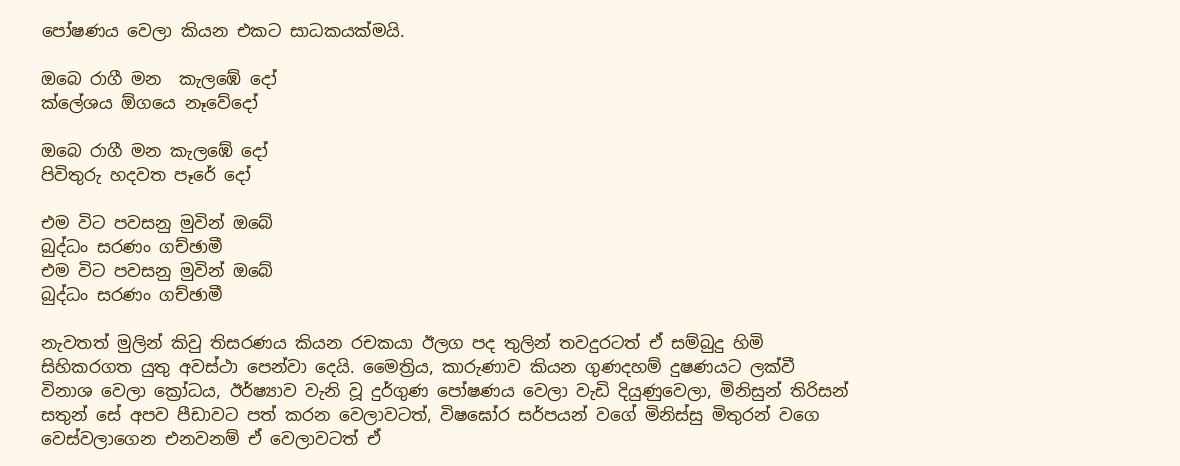පෝෂණය වෙලා කියන එකට සාධකයක්මයි.

ඔබෙ රාගී මන  කැලඹේ දෝ
ක්ලේශය ඕගයෙ නෑවේදෝ

ඔබෙ රාගී මන කැලඹේ දෝ
පිවිතුරු හදවත පෑරේ දෝ

එම විට පවසනු මුවින් ඔබේ
බුද්ධං සරණං ගච්ඡාමී
එම විට පවසනු මුවින් ඔබේ
බුද්ධං සරණං ගච්ඡාමී

නැවතත් මුලින් කිවු තිසරණය කියන රචකයා ඊලග පද තුලින් තවදුරටත් ඒ සම්බුදු හිමි සිහිකරගත යුතු අවස්ථා පෙන්වා දෙයි. මෛත්‍රිය, කාරුණාව කියන ගුණදහම් දුෂණයට ලක්වී විනාශ වෙලා ක්‍රෝධය, ඊර්ෂ්‍යාව වැනි වූ දුර්ගුණ පෝෂණය වෙලා වැඩි දියුණුවෙලා, මිනිසුන් තිරිසන් සතුන් සේ අපව පීඩාවට පත් කරන වෙලාවටත්, විෂඝෝර සර්පයන් වගේ මිනිස්සු මිතුරන් වගෙ වෙස්වලාගෙන එනවනම් ඒ වෙලාවටත් ඒ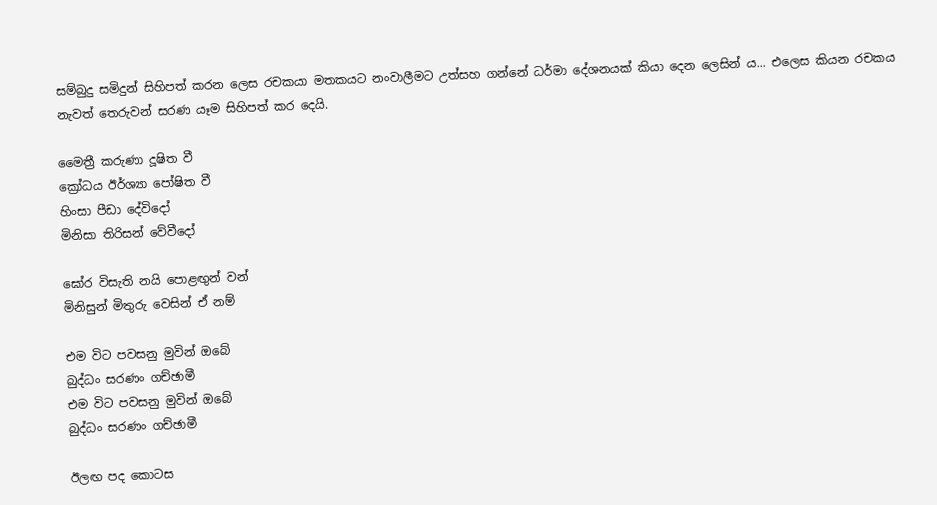සම්බුදු සමිදුන් සිහිපත් කරන ලෙස රචකයා මතකයට නංවාලීමට උත්සහ ගන්නේ ධර්මා දේශනයක් කියා දෙන ලෙසින් ය... එලෙස කියන රචකය නැවත් තෙරුවන් සරණ යෑම සිහිපත් කර දෙයි.

මෛත්‍රී කරුණා දූෂිත වී
ක්‍රෝධය ඊර්ශ්‍යා පෝෂිත වී
හිංසා පීඩා දේවිදෝ
මිනිසා තිරිසන් වේවීදෝ

ඝෝර විසැති නයි පොළඟුන් වන්
මිනිසුන් මිතුරු වෙසින් ඒ නම්

එම විට පවසනු මුවින් ඔබේ
බුද්ධං සරණං ගච්ඡාමී
එම විට පවසනු මුවින් ඔබේ
බුද්ධං සරණං ගච්ඡාමී

ඊලඟ පද කොටස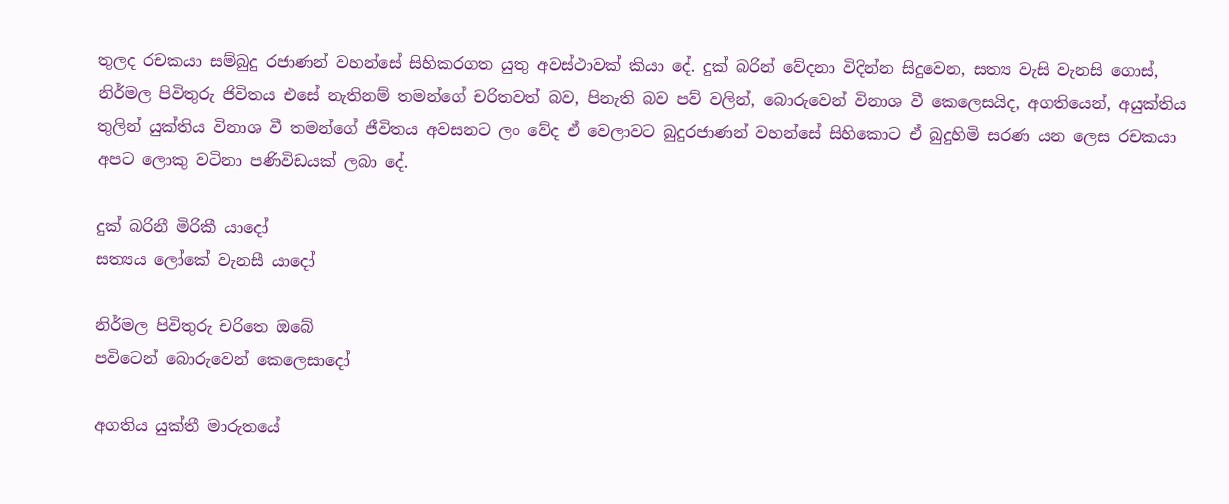තුලද රචකයා සම්බුදු රජාණන් වහන්සේ සිහිකරගත යුතු අවස්ථාවක් කියා දේ. දුක් බරින් වේදනා විදින්න සිදුවෙන, සත්‍ය වැසි වැනසි ගොස්, නිර්මල පිවිතුරු ජිවිතය එසේ නැතිනම් තමන්ගේ චරිතවත් බව, පිනැති බව පව් වලින්, බොරුවෙන් විනාශ වී කෙලෙසයිද, අගතියෙන්, අයුක්තිය තුලින් යුක්තිය විනාශ වී තමන්ගේ ජීවිතය අවසනට ලං වේද ඒ වෙලාවට බුදුරජාණන් වහන්සේ සිහිකොට ඒ බුදුහිමි සරණ යන ලෙස රචකයා අපට ලොකු වටිනා පණිවිඩයක් ලබා දේ.

දුක් බරිනී මිරිකී යාදෝ
සත්‍යය ලෝකේ වැනසී යාදෝ

නිර්මල පිවිතුරු චරිතෙ ඔබේ
පවිටෙන් බොරුවෙන් කෙලෙසාදෝ

අගතිය යුක්තී මාරුතයේ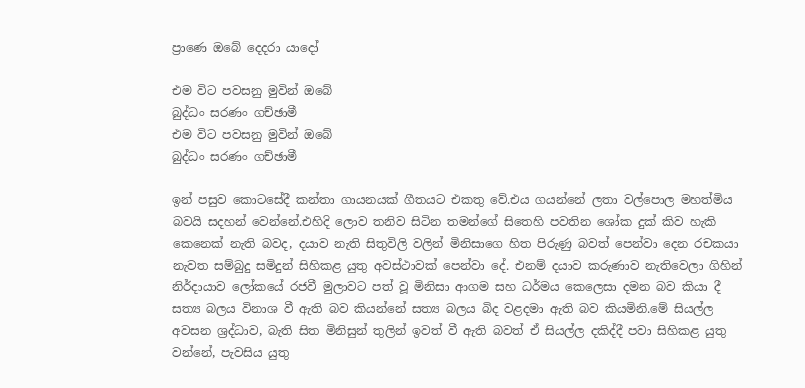ප්‍රාණෙ ඔබේ දෙදරා යාදෝ

එම විට පවසනු මුවින් ඔබේ
බුද්ධං සරණං ගච්ඡාමී
එම විට පවසනු මුවින් ඔබේ
බුද්ධං සරණං ගච්ඡාමී

ඉන් පසුව කොටසේදී කන්තා ගායනයක් ගීතයට එකතු වේ.එය ගයන්නේ ලතා වල්පොල මහත්මිය බවයි සදහන් වෙන්නේ.එහිදි ලොව තනිව සිටින තමන්ගේ සිතෙහි පවතින ශෝක දුක් කිව හැකි කෙනෙක් නැති බවද, දයාව නැති සිතුවිලි වලින් මිනිසාගෙ හිත පිරුණු බවත් පෙන්වා දෙන රචකයා නැවත සම්බුදු සමිදුන් සිහිකළ යුතු අවස්ථාවක් පෙන්වා දේ. එනම් දයාව කරුණාව නැතිවෙලා ගිහින් නිර්දායාව ලෝකයේ රජවී මුලාවට පත් වූ මිනිසා ආගම සහ ධර්මය කෙලෙසා දමන බව කියා දී සත්‍ය බලය විනාශ වී ඇති බව කියන්නේ සත්‍ය බලය බිද වළදමා ඇති බව කියමිනි.මේ සියල්ල අවසන ශ්‍රද්ධාව, බැති සිත මිනිසුන් තුලින් ඉවත් වී ඇති බවත් ඒ සියල්ල දකිද්දී පවා සිහිකළ යුතු වන්නේ, පැවසිය යුතු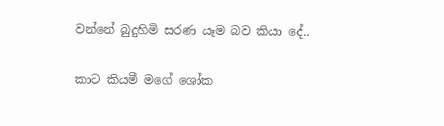වන්නේ බුදුහිමි සරණ යෑම බව කියා දේ..

කාට කියමී මගේ ශෝක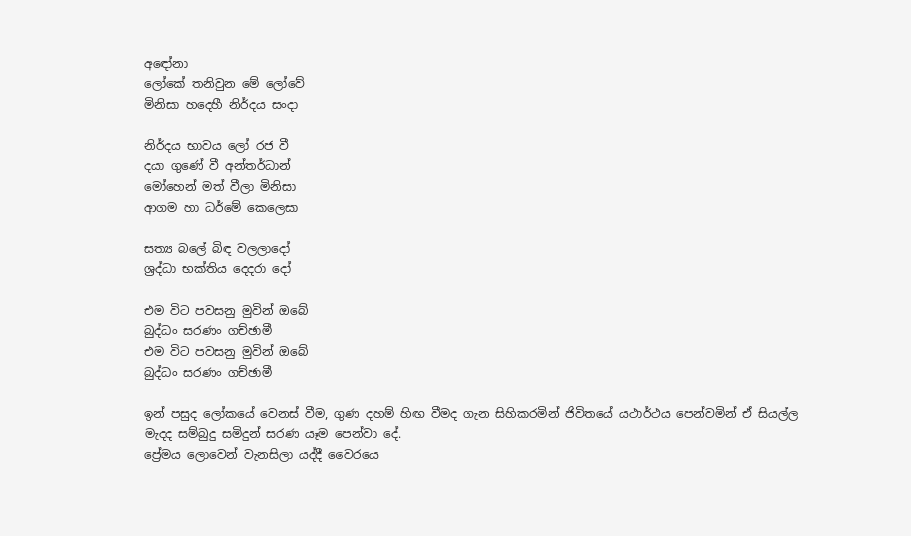අඳෝනා
ලෝකේ තනිවුන මේ ලෝවේ
මිනිසා හදෙහී නිර්දය සංදා

නිර්දය භාවය ලෝ රජ වී
දයා ගුණේ වී අන්තර්ධාන්
මෝහෙන් මත් වීලා මිනිසා
ආගම හා ධර්මේ කෙලෙසා

සත්‍ය බලේ බිඳ වලලාදෝ
ශ්‍රද්ධා භක්තිය දෙදරා දෝ

එම විට පවසනු මුවින් ඔබේ
බුද්ධං සරණං ගච්ඡාමී
එම විට පවසනු මුවින් ඔබේ
බුද්ධං සරණං ගච්ඡාමී

ඉන් පසුද ලෝකයේ වෙනස් වීම, ගුණ දහම් හිඟ වීමද ගැන සිහිකරමින් ජිවිතයේ යථාර්ථය පෙන්වමින් ඒ සියල්ල මැදද සම්බුදු සමිදුන් සරණ යෑම පෙන්වා දේ.
ප්‍රේමය ලොවෙන් වැනසිලා යද්දී වෛරයෙ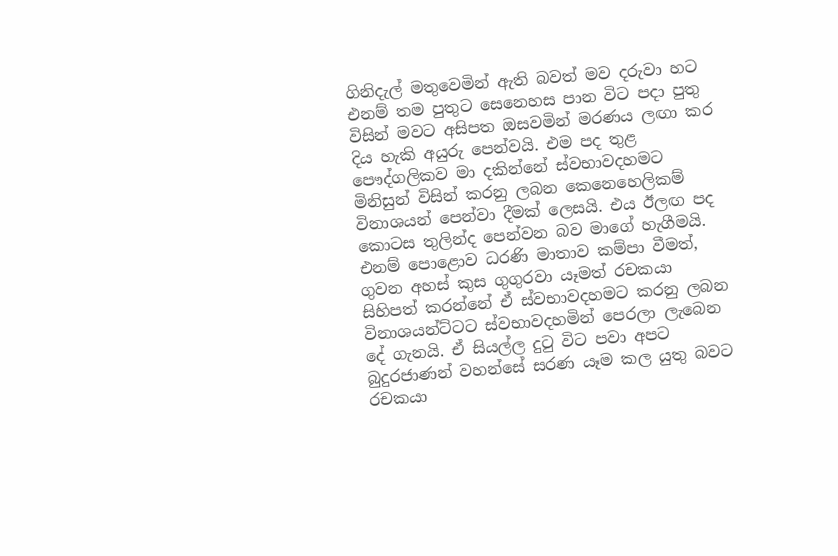ගිනිදැල් මතුවෙමින් ඇති බවත් මව දරුවා හට එනම් තම පුතුට සෙනෙහස පාන විට පදා පුතු විසින් මවට අසිපත ඔසවමින් මරණය ලඟා කර දිය හැකි අයුරු පෙන්වයි. එම පද තුළ පෞද්ගලිකව මා දකින්නේ ස්වභාවදහමට මිනිසුන් විසින් කරනු ලබන කෙනෙහෙලිකම් විනාශයන් පෙන්වා දීමක් ලෙසයි. එය ඊලඟ පද කොටස තුලින්ද පෙන්වන බව මාගේ හැගීමයි. එනම් පොළොව ධරණි මාතාව කම්පා වීමත්, ගුවන අහස් කුස ගුගුරවා යෑමත් රචකයා සිහිපත් කරන්නේ ඒ ස්වභාවදහමට කරනු ලබන විනාශයන්ට්ටට ස්වභාවදහමින් පෙරලා ලැබෙන දේ ගැනයි. ඒ සියල්ල දුටු විට පවා අපට බුදුරජාණන් වහන්සේ සරණ යෑම කල යුතු බවට රචකයා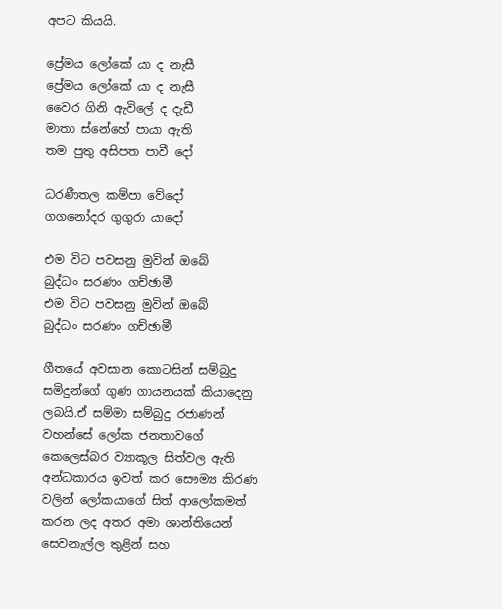අපට කියයි.

ප්‍රේමය ලෝකේ යා ද නැසී
ප්‍රේමය ලෝකේ යා ද නැසී
වෛර ගිනි ඇවිලේ ද දැඩී
මාතා ස්නේහේ පායා ඇති
තම පුතු අසිපත‍ පාවී දෝ

ධරණීතල කම්පා වේදෝ
ගගනෝදර ගුගුරා යාදෝ

එම විට පවසනු මුවින් ඔබේ
බුද්ධං සරණං ගච්ඡාමී
එම විට පවසනු මුවින් ඔබේ
බුද්ධං සරණං ගච්ඡාමී

ගීතයේ අවසාන කොටසින් සම්බුදු සමිදුන්ගේ ගුණ ගායනයක් කියාදෙනු ලබයි.ඒ සම්මා සම්බුදු රජාණන් වහන්සේ ලෝක ජනතාවගේ කෙලෙස්බර ව්‍යාකූල සිත්වල ඇති අන්ධකාරය ඉවත් කර සෞම්‍ය කිරණ වලින් ලෝකයාගේ සිත් ආලෝකමත් කරන ලද අතර අමා ශාන්තියෙන් සෙවනැල්ල තුළින් සහ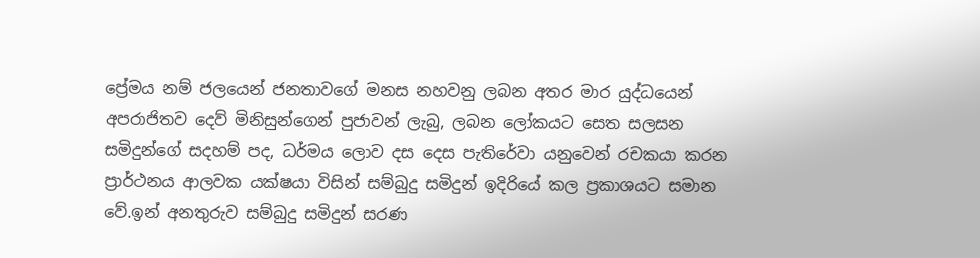ප්‍රේමය නම් ජලයෙන් ජනතාවගේ මනස නහවනු ලබන අතර මාර යුද්ධයෙන් අපරාජිතව දෙව් මිනිසුන්ගෙන් පුජාවන් ලැබු, ලබන ලෝකයට සෙත සලසන සමිදුන්ගේ සදහම් පද, ධර්මය ලොව දස දෙස පැතිරේවා යනුවෙන් රචකයා කරන ප්‍රාර්ථනය ආලවක යක්ෂයා විසින් සම්බුදු සමිදුන් ඉදිරියේ කල ප්‍රකාශයට සමාන වේ.ඉන් අනතුරුව සම්බුදු සමිදුන් සරණ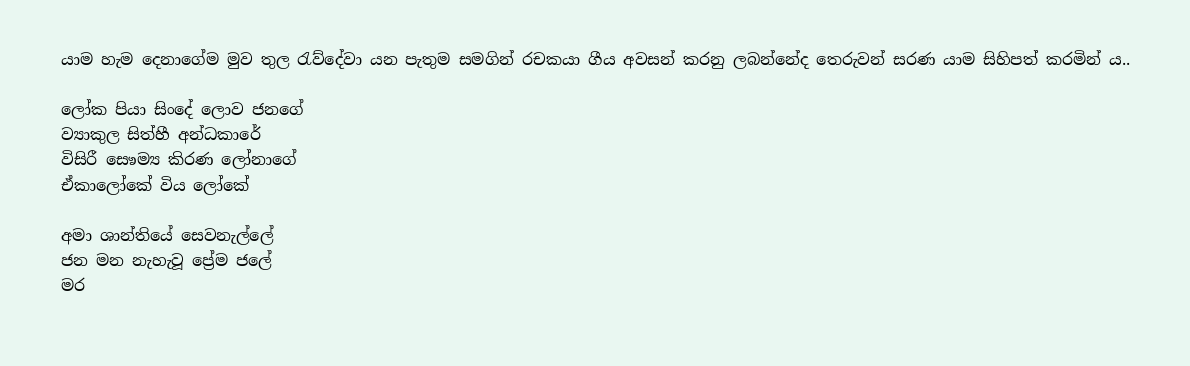යාම හැම දෙනාගේම මුව තුල රැව්දේවා යන පැතුම සමගින් රචකයා ගීය අවසන් කරනු ලබන්නේද තෙරුවන් සරණ යාම සිහිපත් කරමින්‍ ය..

ලෝක පියා සිංදේ ලොව ජනගේ
ව්‍යාකුල සිත්හී අන්ධකාරේ
විසිරී සෙෳම්‍ය කිරණ ලෝනාගේ
ඒකාලෝකේ විය ලෝකේ

අමා ශාන්තියේ සෙවනැල්ලේ
ජන මන නැහැවූ ප්‍රේම ජලේ
මර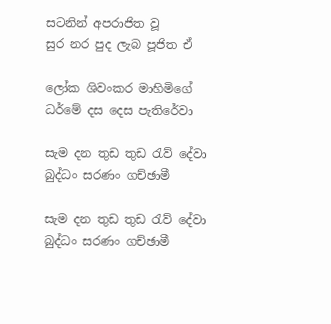සටනින් අපරාජිත වූ
සුර නර පුද ලැබ පූජිත ඒ

ලෝක ශිවංකර මාහිමිගේ
ධර්මේ දස දෙස පැතිරේවා

සැම දන තුඩ තුඩ රැව් දේවා
බුද්ධං සරණං ගච්ඡාමී

සැම දන තුඩ තුඩ රැව් දේවා
බුද්ධං සරණං ගච්ඡාමී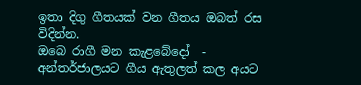ඉතා දිගු ගීතයක් වන ගීතය ඔබත් රස විදින්න.
ඔබෙ රාගී මන කැළබේදෝ  -
අන්තර්ජාලයට ගීය ඇතුලත් කල අයට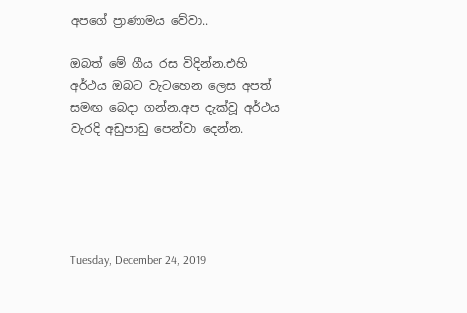අපගේ ප්‍රාණාමය වේවා..

ඔබත් මේ ගීය රස විදින්න.එහි අර්ථය ඔබට වැටහෙන ලෙස අපත් සමඟ බෙදා ගන්න.අප දැක්වූ අර්ථය වැරදි අඩුපාඩු පෙන්වා දෙන්න.





Tuesday, December 24, 2019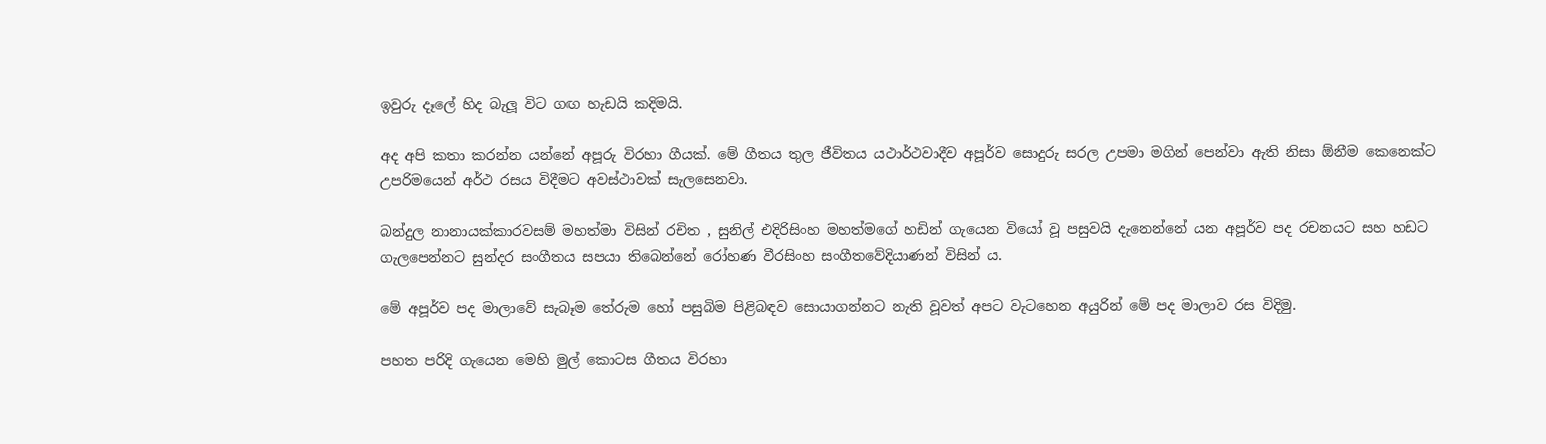ඉවුරු දෑලේ හිද බැලූ විට ගඟ හැඩයි කදිමයි.

අද අපි කතා කරන්න යන්නේ අපූරු විරහා ගීයක්. මේ ගීතය තුල ජීවිතය යථාර්ථවාදීව අපූර්ව සොදුරු සරල උපමා මගින් පෙන්වා ඇති නිසා ඕනීම කෙනෙක්ට උපරිමයෙන් අර්ථ රසය විදීමට අවස්ථාවක් සැලසෙනවා.

බන්දුල නානායක්කාරවසම් මහත්මා විසින් රචිත , සුනිල් එදිරිසිංහ මහත්මගේ හඩින් ගැයෙන වියෝ වූ පසුවයි දැනෙන්නේ යන අපූර්ව පද රචනයට සහ හඩට ගැලපෙන්නට සුන්දර සංගීතය සපයා තිබෙන්නේ රෝහණ වීරසිංහ සංගීතවේදියාණන් විසින්‍ ය.

මේ අපූර්ව පද මාලාවේ සැබෑම තේරුම හෝ පසුබිම පිළිබඳව සොයාගන්නට නැති වූවත් අපට වැටහෙන අයුරින් මේ පද මාලාව රස විදිමු.

පහත පරිදි ගැයෙන මෙහි මුල් කොටස ගීතය විරහා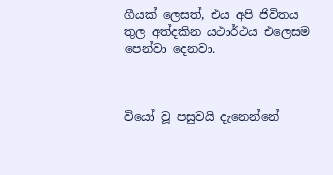ගීයක් ලෙසත්, එය අපි ජිවිතය තුල අත්දකින යථාර්ථය එලෙසම පෙන්වා දෙනවා.



වියෝ වූ පසුවයි දැනෙන්නේ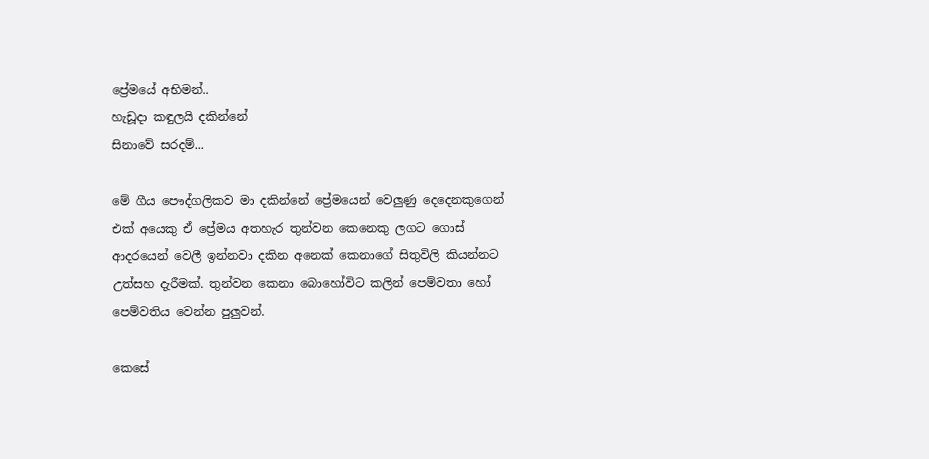ප්‍රේමයේ අභිමන්..
හැඩූදා කඳුලයි දකින්නේ
සිනාවේ සරදම්...

මේ ගීය පෞද්ගලිකව මා දකින්නේ ප්‍රේමයෙන් වෙලුණු දෙදෙනකුගෙන් එක් අයෙකු ඒ ප්‍රේමය අතහැර තුන්වන කෙනෙකු ලගට ගොස් ආදරයෙන් වෙලී ඉන්නවා දකින අනෙක් කෙනාගේ සිතුවිලි කියන්නට උත්සහ දැරීමක්. තුන්වන කෙනා බොහෝවිට කලින් පෙම්වතා හෝ පෙම්වතිය වෙන්න පුලුවන්.

කෙසේ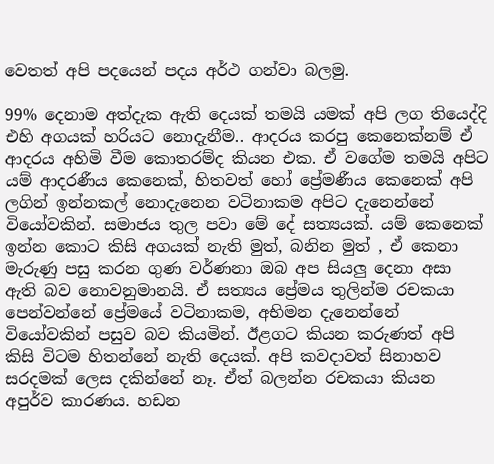වෙතත් අපි පදයෙන් පදය අර්ථ ගන්වා බලමු.

99% දෙනාම අත්දැක ඇති දෙයක් තමයි යමක් අපි ලග තියෙද්දි එහි අගයක් හරියට නොදැනීම.. ආදරය කරපු කෙනෙක්නම් ඒ ආදරය අහිමි වීම කොතරම්ද කියන එක. ඒ වගේම තමයි අපිට යම් ආදරණීය කෙනෙක්, හිතවත් හෝ ප්‍රේමණීය කෙනෙක් අපි ලගින් ඉන්නකල් නොදැනෙන වටිනාකම අපිට දැනෙන්නේ වියෝවකින්. සමාජය තුල පවා මේ දේ සත්‍යයක්. යම් කෙනෙක් ඉන්න කොට කිසි අගයක් නැති මුත්, බනින මුත් , ඒ කෙනා මැරුණු පසු කරන ගුණ වර්ණනා ඔබ අප සියලු දෙනා අසා ඇති බව නොවනුමානයි. ඒ සත්‍යය ප්‍රේමය තුලින්ම රචකයා පෙන්වන්නේ ප්‍රේමයේ වටිනාකම, අභිමන දැනෙන්නේ වියෝවකින් පසුව බව කියමින්. ඊළගට කියන කරුණත් අපි කිසි විටම හිතන්නේ නැති දෙයක්. අපි කවදාවත් සිනාහව සරදමක් ලෙස දකින්නේ නෑ. ඒත් බලන්න රචකයා කියන අපුර්ව කාරණය. හඩන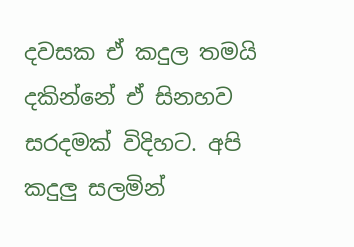දවසක ඒ කදුල තමයි දකින්නේ ඒ සිනහව සරදමක් විදිහට. අපි කදුලු සලමින්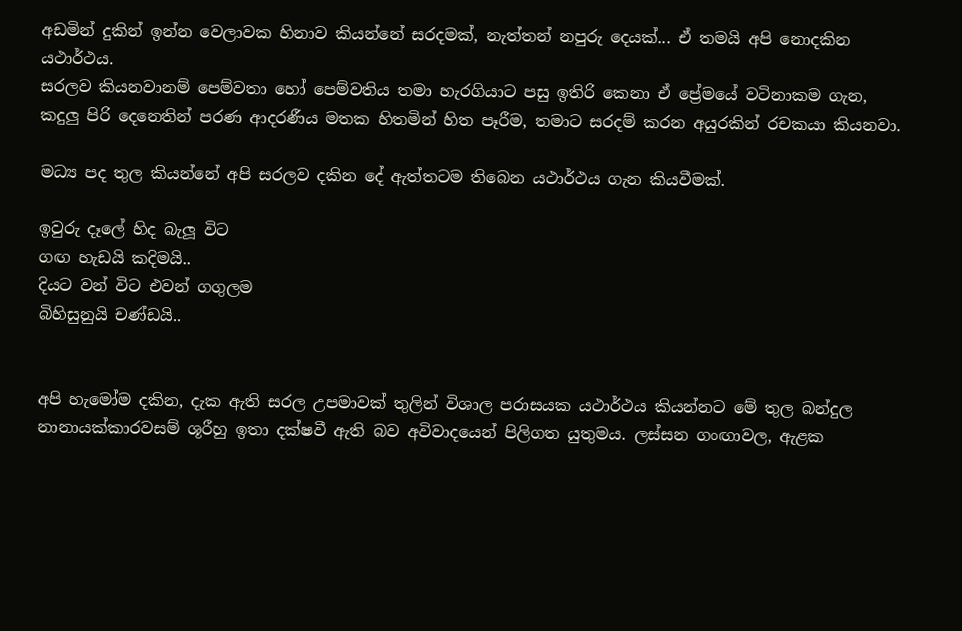අඩමින් දුකින් ඉන්න වෙලාවක හිනාව කියන්නේ සරදමක්, නැත්තන් නපුරු දෙයක්... ඒ තමයි අපි නොදකින යථාර්ථය.
සරලව කියනවානම් පෙම්වතා හෝ පෙම්වතිය තමා හැරගියාට පසු ඉතිරි කෙනා ඒ ප්‍රේමයේ වටිනාකම ගැන, කදුලු පිරි දෙනෙතින් පරණ ආදරණීය මතක හිතමින් හිත පෑරීම, තමාට සරදම් කරන අයුරකින් රචකයා කියනවා.

මධ්‍ය පද තුල කියන්නේ අපි සරලව දකින දේ ඇත්තටම තිබෙන යථාර්ථය ගැන කියවීමක්.

ඉවුරු දෑලේ හිද බැලූ විට
ගඟ හැඩයි කදිමයි..
දියට වන් විට එවන් ගගුලම
බිහිසුනුයි චණ්ඩයි..


අපි හැමෝම දකින, දැක ඇති සරල උපමාවක් තුලින් විශාල පරාසයක යථාර්ථය කියන්නට මේ තුල බන්දුල නානායක්කාරවසම් ශූරීහු ඉතා දක්ෂවී ඇති බව අවිවාදයෙන් පිලිගත යුතුමය. ලස්සන ගංඟාවල, ඇළක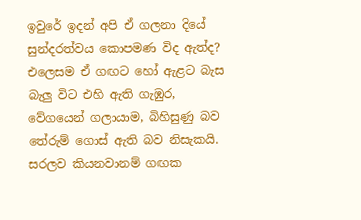ඉවුරේ ඉදන් අපි ඒ ගලනා දියේ සුන්දරත්වය කොපමණ විද ඇත්ද? එලෙසම ඒ ගඟට හෝ ඇළට බැස බැලු විට එහි ඇති ගැඹුර, වේගයෙන් ගලායාම, බිහිසුණු බව තේරුම් ගොස් ඇති බව නිසැකයි. සරලව කියනවානම් ගඟක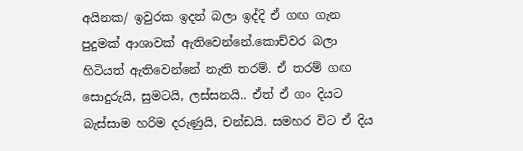අයිනක/ ඉවුරක ඉදන් බලා ඉද්දි ඒ ගඟ ගැන පුදුමක් ආශාවක් ඇතිවෙන්නේ.කොච්වර බලා හිටියත් ඇතිවෙන්නේ නැති තරම්. ඒ තරම් ගඟ සොදුරුයි, සුමටයි, ලස්සනයි.. ඒත් ඒ ගං දියට බැස්සාම හරිම දරුණුයි, චන්ඩයි. සමහර විට ඒ දිය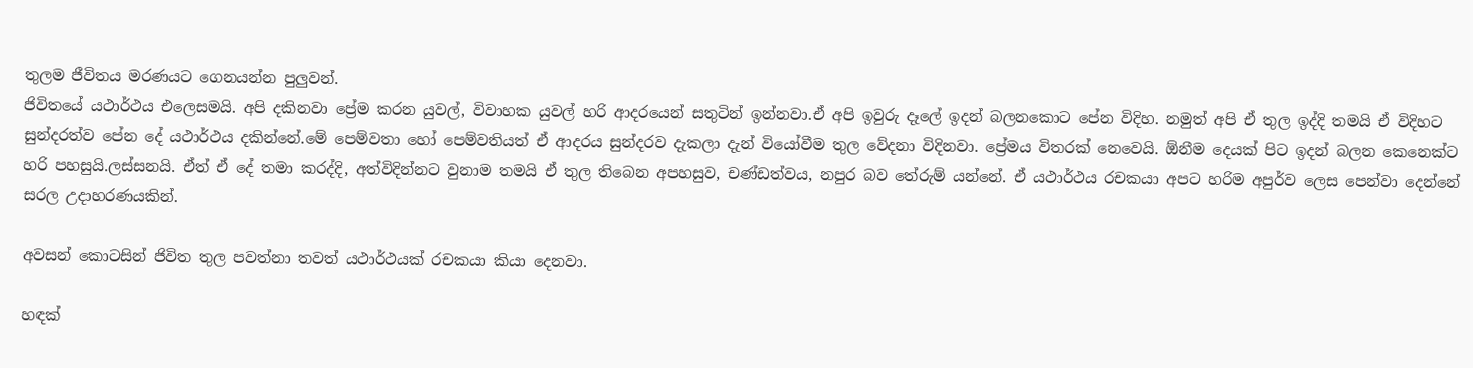තුලම ජීවිතය මරණයට ගෙනයන්න පුලුවන්.
ජිවිතයේ යථාර්ථය එලෙසමයි. අපි දකිනවා ප්‍රේම කරන යුවල්, විවාහක යුවල් හරි ආදරයෙන් සතුටින් ඉන්නවා.ඒ අපි ඉවුරු දෑලේ ඉදන් බලනකොට පේන විදිහ. නමුත් අපි ඒ තුල ඉද්දි තමයි ඒ විදිහට සුන්දරත්ව පේන දේ යථාර්ථය දකින්නේ.මේ පෙම්වතා හෝ පෙම්වතියත් ඒ ආදරය සුන්දරව දැකලා දැන් වියෝවීම තුල වේදනා විදිනවා. ප්‍රේමය විතරක් නෙවෙයි. ඕනීම දෙයක් පිට ඉදන් බලන කෙනෙක්ට හරි පහසුයි.ලස්සනයි. ඒත් ඒ දේ තමා කරද්දි, අත්විදින්නට වුනාම තමයි ඒ තුල තිබෙන අපහසුව, චණ්ඩත්වය, නපුර බව තේරුම් යන්නේ. ඒ යථාර්ථය රචකයා අපට හරිම අපුර්ව ලෙස පෙන්වා දෙන්නේ සරල උදාහරණයකින්.

අවසන් කොටසින් ජිවිත තුල පවත්නා තවත් යථාර්ථයක් රචකයා කියා දෙනවා.

හඳක්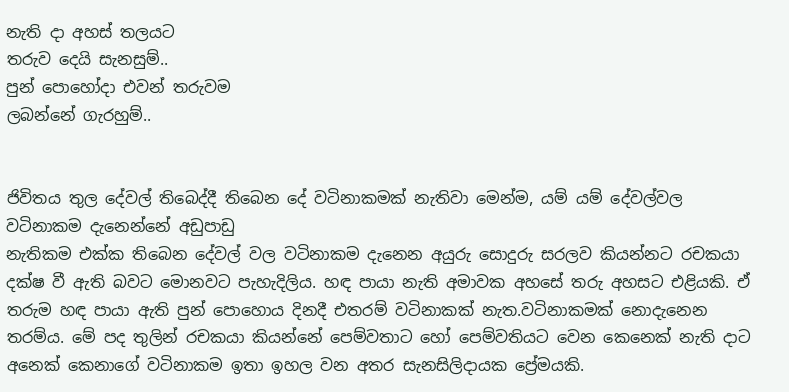නැති දා අහස් තලයට
තරුව දෙයි සැනසුම්..
පුන් පොහෝදා එවන් තරුවම
ලබන්නේ ගැරහුම්..


ජිවිතය තුල දේවල් තිබෙද්දී තිබෙන දේ වටිනාකමක් නැතිවා මෙන්ම, යම් යම් දේවල්වල වටිනාකම දැනෙන්නේ අඩුපාඩු
නැතිකම එක්ක තිබෙන දේවල් වල වටිනාකම දැනෙන අයුරු සොදුරු සරලව කියන්නට රචකයා දක්ෂ වී ඇති බවට මොනවට පැහැදිලිය. හඳ පායා නැති අමාවක අහසේ තරු අහසට එළියකි. ඒ තරුම හඳ පායා ඇති පුන් පොහොය දිනදී එතරම් වටිනාකක් නැත.වටිනාකමක් නොදැනෙන තරම්ය. මේ පද තුලින් රචකයා කියන්නේ පෙම්වතාට හෝ පෙම්වතියට වෙන කෙනෙක් නැති දාට අනෙක් කෙනාගේ වටිනාකම ඉතා ඉහල වන අතර සැනසිලිදායක ප්‍රේමයකි.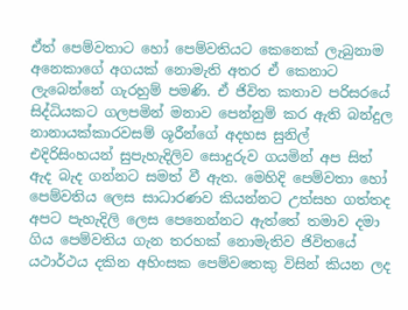ඒත් පෙම්වතාට හෝ පෙම්වතියට කෙනෙක් ලැබුනාම අනෙකාගේ අගයක් නොමැති අතර ඒ කෙනාට ලැබෙන්නේ ගැරහුම් පමණි. ඒ ජිවිත කතාව පරිසරයේ සිද්ධියකට ගලපමින් මනාව පෙන්නුම් කර ඇති බන්දුල නානායක්කාරවසම් ශූරීන්ගේ අදහස සුනිල් එදිරිසිංහයන් සුපැහැදිලිව සොදුරුව ගයමින් අප සිත් ඇද බැද ගන්නට සමත් වී ඇත. මෙහිදි පෙම්වතා හෝ පෙම්වතිය ලෙස සාධාරණව කියන්නට උත්සහ ගත්තද අපට පැහැදිලි ලෙස පෙනෙන්නට ඇත්තේ තමාව දමා ගිය පෙම්වතිය ගැන තරහක් නොමැතිව ජිවිතයේ යථාර්ථය දකින අහිංසක පෙම්වතෙකු විසින් කියන ලද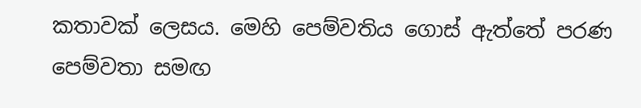කතාවක් ලෙසය. මෙහි පෙම්වතිය ගොස් ඇත්තේ පරණ පෙම්වතා සමඟ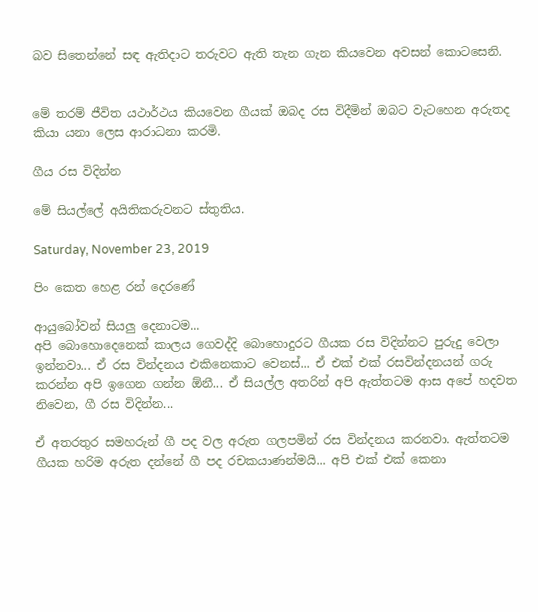බව සිතෙන්නේ සඳ ඇතිදාට තරුවට ඇති තැන ගැන කියවෙන අවසන් කොටසෙනි.


මේ තරම් ජීවිත යථාර්ථය කියවෙන ගීයක් ඔබද රස විදීමින් ඔබට වැටහෙන අරුතද කියා යනා ලෙස ආරාධනා කරමි.

ගීය රස විදින්න

මේ සියල්ලේ අයිතිකරුවනට ස්තුතිය.

Saturday, November 23, 2019

පිං කෙත හෙළ රන් දෙරණේ

ආයුබෝවන් සියලු දෙනාටම...
අපි බොහොදෙනෙක් කාලය ගෙවද්දි බොහොදුරට ගීයක රස විදින්නට පුරුදු වෙලා ඉන්නවා... ඒ රස වින්දනය එකිනෙකාට වෙනස්... ඒ එක් එක් රසවින්දනයන් ගරු කරන්න අපි ඉගෙන ගන්න ඕනී... ඒ සියල්ල අතරින් අපි ඇත්තටම ආස අපේ හදවත නිවෙන, ගී රස විදින්න...

ඒ අතරතුර සමහරුන් ගී පද වල අරුත ගලපමින් රස වින්දනය කරනවා. ඇත්තටම ගීයක හරිම අරුත දන්නේ ගී පද රචකයාණන්මයි... අපි එක් එක් කෙනා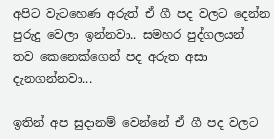අපිට වැටහෙණ අරුත් ඒ ගී පද වලට දෙන්න පුරුදු වෙලා ඉන්නවා.. සමහර පුද්ගලයන් තව කෙනෙක්ගෙන් පද අරුත අසා දැනගන්නවා...

ඉතින් අප සුදානම් වෙන්නේ ඒ ගී පද වලට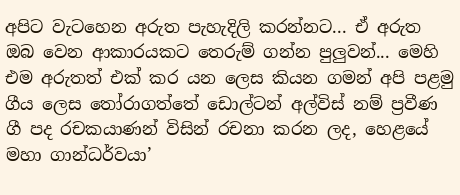අපිට වැටහෙන අරුත පැහැදිලි කරන්නට... ඒ අරුත ඔබ වෙන ආකාරයකට තෙරුම් ගන්න පුලුවන්... මෙහි එම අරුතත් එක් කර යන ලෙස කියන ගමන් අපි පළමු ගීය ලෙස තෝරාගත්තේ ඩොල්ටන් අල්විස් නම් ප්‍රවීණ ගී පද රචකයාණන් විසින් රචනා කරන ලද, හෙළයේ මහා ගාන්ධර්වයා’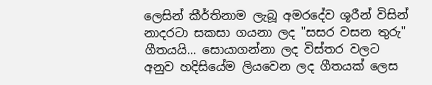ලෙසින් කීර්තිනාම ලැබූ අමරදේව ශූරීන් විසින් නාදරටා සකසා ගයනා ලද "සසර වසන තුරු" ගීතයයි... සොයාගන්නා ලද විස්තර වලට අනුව හදිසියේම ලියවෙන ලද ගීතයක් ලෙස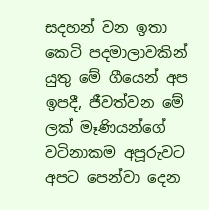සදහන් වන ඉතා කෙටි පදමාලාවකින් යුතු මේ ගීයෙන් අප ඉපදී, ජීවත්වන මේ ලක් මෑණියන්ගේ වටිනාකම අපූරුවට අපට පෙන්වා දෙන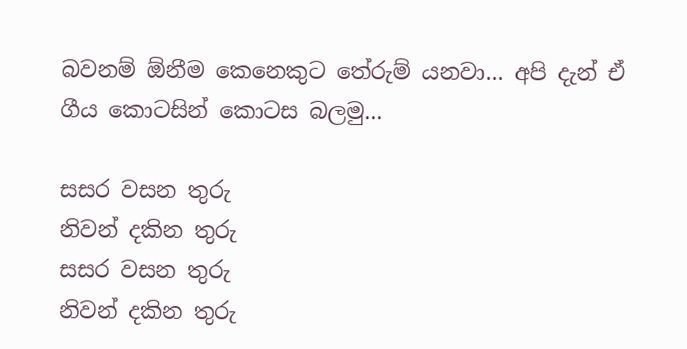බවනම් ඕනීම කෙනෙකුට තේරුම් යනවා... අපි දැන් ඒ ගීය කොටසින් කොටස බලමු...

සසර වසන තුරු
නිවන් දකින තුරු
සසර වසන තුරු
නිවන් දකින තුරු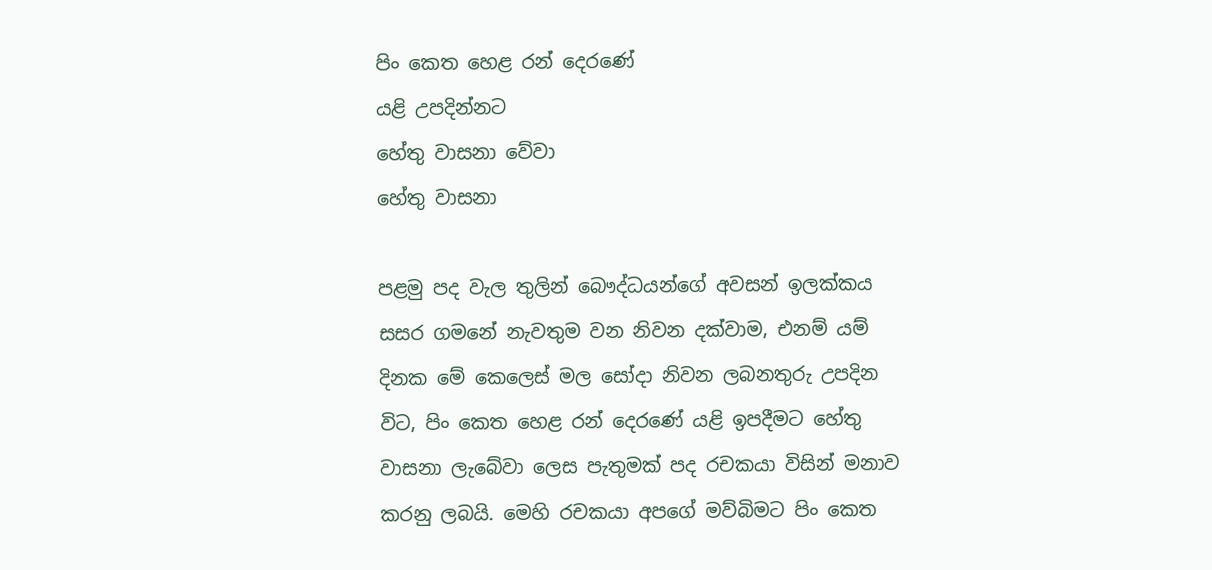පිං කෙත හෙළ රන් දෙරණේ
යළි උපදින්නට
හේතු වාසනා වේවා
හේතු වාසනා

පළමු පද වැල තුලින් බෞද්ධයන්ගේ අවසන් ඉලක්කය සසර ගමනේ නැවතුම වන නිවන දක්වාම, එනම් යම් දිනක මේ කෙලෙස් මල සෝදා නිවන ලබනතුරු උපදින විට, පිං කෙත හෙළ රන් දෙරණේ යළි ඉපදීමට හේතු වාසනා ලැබේවා ලෙස පැතුමක් පද රචකයා විසින් මනාව කරනු ලබයි. මෙහි රචකයා අපගේ මව්බිමට පිං කෙත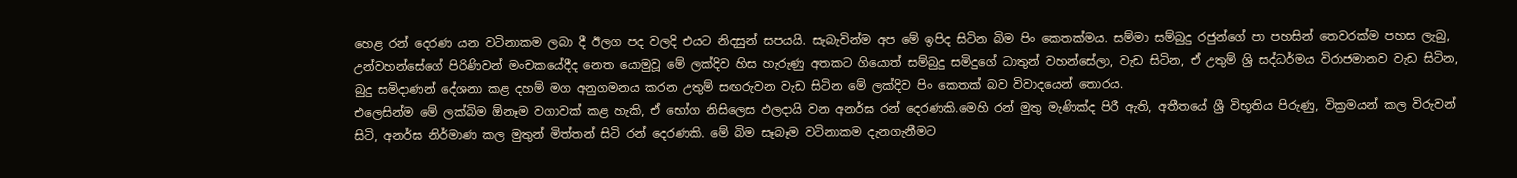හෙළ රන් දෙරණ යන වටිනාකම ලබා දී ඊලග පද වලදි එයට නිදසුන් සපයයි. සැබැවින්ම අප මේ ඉපිද සිටින බිම පිං කෙතක්මය. සම්මා සම්බුදු රජුන්ගේ පා පහසින් තෙවරක්ම පහස ලැබු, උන්වහන්සේගේ පිරිණිවන් මංචකයේදීද නෙත යොමුවූ මේ ලක්දිව හිස හැරුණු අතකට ගියොත් සම්බුදු සමිදුගේ ධාතුන් වහන්සේලා, වැඩ සිටින, ඒ උතුම් ශ්‍රි සද්ධර්මය විරාජමානව වැඩ සිටින, බුදු සමිදාණන් දේශනා කළ දහම් මග අනුගමනය කරන උතුම් සඟරුවන වැඩ සිටින මේ ලක්දිව පිං කෙතක් බව විවාදයෙන් තොරය.
එලෙසින්ම මේ ලක්බිම ඕනෑම වගාවක් කළ හැකි, ඒ භෝග නිසිලෙස ඵලදායි වන අනර්ඝ රන් දෙරණකි.මෙහි රන් මුතු මැණික්ද පිරී ඇති, අතීතයේ ශ්‍රී විභූතිය පිරුණු, වික්‍රමයන් කල විරුවන් සිටි, අනර්ඝ නිර්මාණ කල මුතුන් මිත්තන් සිටි රන් දෙරණකි. මේ බිම සෑබෑම වටිනාකම දැනගැනීමට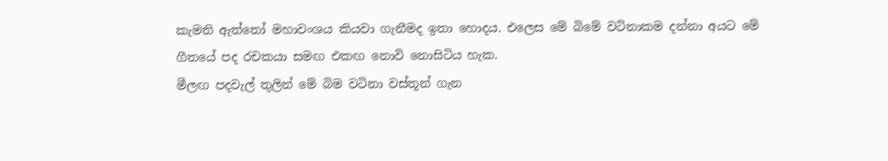කැමති ඇත්තෝ මහාවංශය කියවා ගැනීමද ඉතා හොදය. එලෙස මේ බිමේ වටිනාකම දන්නා අයට මේ ගීතයේ පද රචකයා සමඟ එකඟ නොවි නොසිටිය හැක.
මීලඟ පදවැල් තුලින් මේ බිම වටිනා වස්තූන් ගැන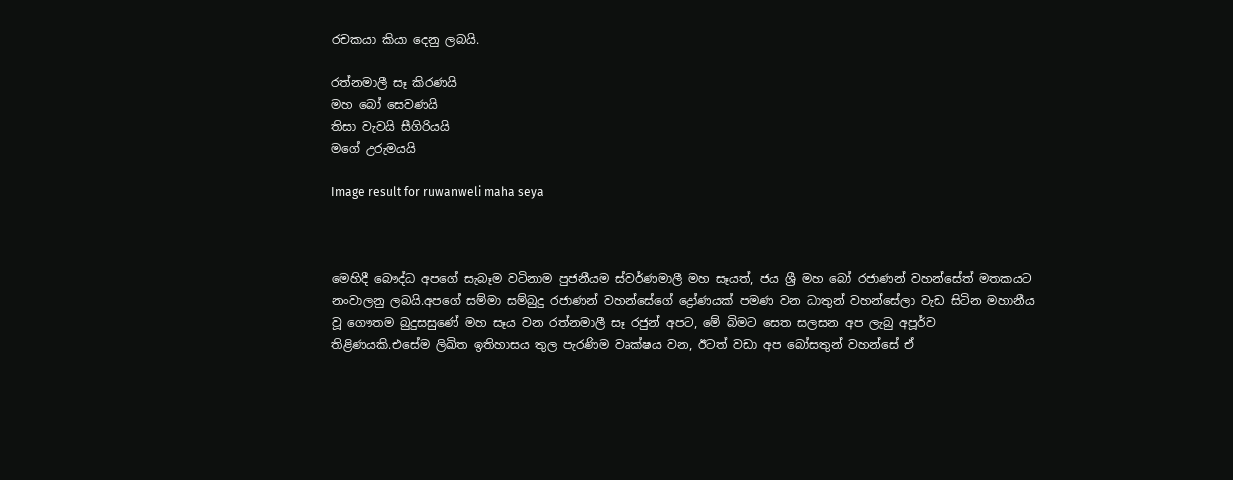රචකයා කියා දෙනු ලබයි.

රත්නමාලී සෑ කිරණයි
මහ බෝ සෙවණයි
තිසා වැවයි සීගිරියයි
මගේ උරුමයයි

Image result for ruwanweli maha seya



මෙහිදී බෞද්ධ අපගේ සැබෑම වටිනාම පුජනීයම ස්වර්ණමාලී මහ සෑයත්, ජය ශ්‍රී මහ බෝ රජාණන් වහන්සේත් මතකයට නංවාලනු ලබයි.අපගේ සම්මා සම්බුදු රජාණන් වහන්සේගේ ද්‍රෝණයක් පමණ වන ධාතුන් වහන්සේලා වැඩ සිටින මහානීය වූ ගෞතම බුදුසසුණේ මහ සෑය වන රත්නමාලී සෑ රජුන් අපට, මේ බිමට සෙත සලසන අප ලැබු අපූර්ව තිළිණයකි.එසේම ලිඛිත ඉතිහාසය තුල පැරණිම වෘක්ෂය වන, ඊටත් වඩා අප බෝසතුන් වහන්සේ ඒ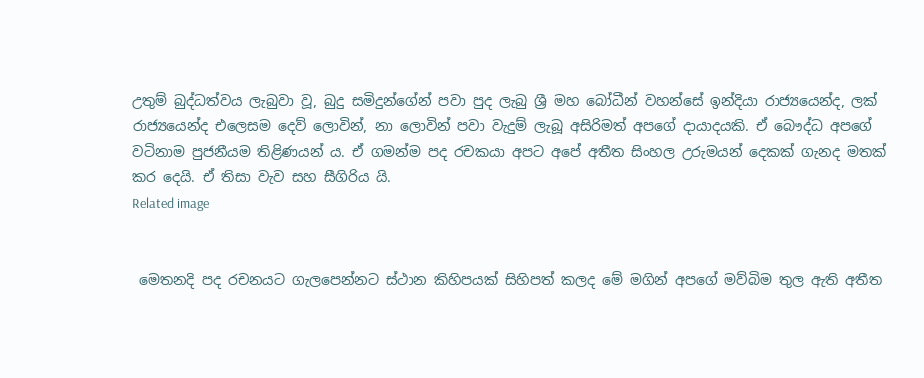උතුම් බුද්ධත්වය ලැබුවා වූ, බුදු සමිදුන්ගේන් පවා පුද ලැබු ශ්‍රී මහ බෝධීන් වහන්සේ ඉන්දියා රාජ්‍යයෙන්ද, ලක් රාජ්‍යයෙන්ද එලෙසම දෙව් ලොවින්, නා ලොවින් පවා වැදුම් ලැබූ අසිරිමත් අපගේ දායාදයකි. ඒ බෞද්ධ අපගේ වටිනාම පුජනීයම තිළිණයන්‍ ය. ඒ ගමන්ම පද රචකයා අපට අපේ අතීත සිංහල උරුමයන් දෙකක් ගැනද මතක් කර දෙයි. ඒ තිසා වැව සහ සීගිරිය යි.
Related image


 මෙතනදි පද රචනයට ගැලපෙන්නට ස්ථාන කිහිපයක් සිහිපත් කලද මේ මගින් අපගේ මව්බිම තුල ඇති අතීත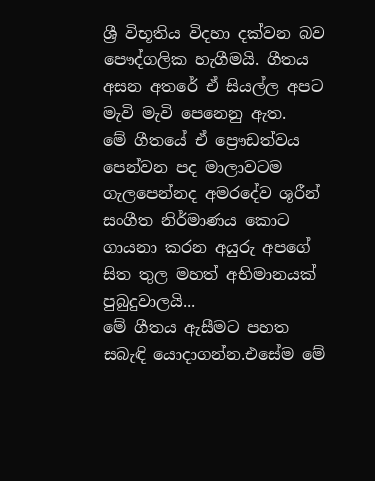ශ්‍රී විභූතිය විදහා දක්වන බව පෞද්ගලික හැගීමයි. ගීතය අසන අතරේ ඒ සියල්ල අපට මැවි මැවි පෙනෙනු ඇත.
මේ ගීතයේ ඒ ප්‍රෞඩත්වය පෙන්වන පද මාලාවටම ගැලපෙන්නද අමරදේව ශූරීන් සංගීත නිර්මාණය කොට ගායනා කරන අයුරු අපගේ සිත තුල මහත් අභිමානයක් පුබුදුවාලයි...
මේ ගීතය ඇසීමට පහත සබැඳි යොදාගන්න.එසේම මේ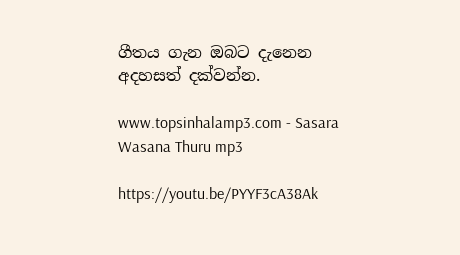ගීතය ගැන ඔබට දැනෙන අදහසත් දක්වන්න.

www.topsinhalamp3.com - Sasara Wasana Thuru mp3

https://youtu.be/PYYF3cA38Ak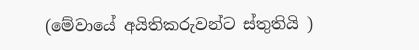(මේවායේ අයිතිකරුවන්ට ස්තුතියි )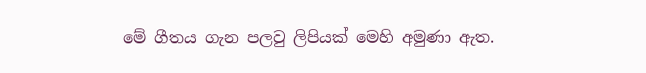මේ ගීතය ගැන පලවු ලිපියක් මෙහි අමුණා ඇත.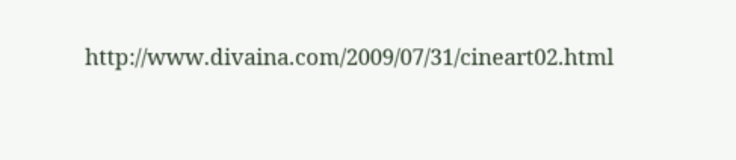http://www.divaina.com/2009/07/31/cineart02.html